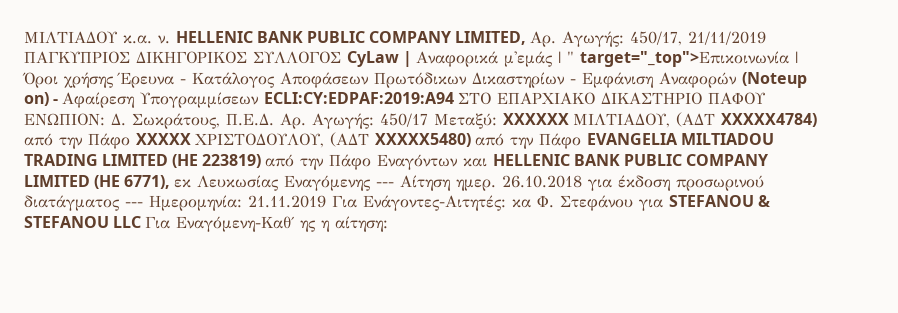ΜΙΛΤΙΑΔΟΥ κ.α. ν. HELLENIC BANK PUBLIC COMPANY LIMITED, Αρ. Αγωγής: 450/17, 21/11/2019 ΠΑΓΚΥΠΡΙΟΣ ΔΙΚΗΓΟΡΙΚΟΣ ΣΥΛΛΟΓΟΣ CyLaw | Αναφορικά μ'εμάς | " target="_top">Επικοινωνία | Όροι χρήσης Έρευνα - Κατάλογος Αποφάσεων Πρωτόδικων Δικαστηρίων - Εμφάνιση Αναφορών (Noteup on) - Αφαίρεση Υπογραμμίσεων ECLI:CY:EDPAF:2019:A94 ΣΤΟ ΕΠΑΡΧΙΑΚΟ ΔΙΚΑΣΤΗΡΙΟ ΠΑΦΟΥ ΕΝΩΠΙΟΝ: Δ. Σωκράτους, Π.Ε.Δ. Αρ. Αγωγής: 450/17 Μεταξύ: XXXXXX ΜΙΛΤΙΑΔΟΥ, (ΑΔΤ XXXXX4784) από την Πάφο XXXXX ΧΡΙΣΤΟΔΟΥΛΟΥ, (ΑΔΤ XXXXX5480) από την Πάφο EVANGELIA MILTIADOU TRADING LIMITED (HE 223819) από την Πάφο Εναγόντων και HELLENIC BANK PUBLIC COMPANY LIMITED (HE 6771), εκ Λευκωσίας Εναγόμενης --- Αίτηση ημερ. 26.10.2018 για έκδοση προσωρινού διατάγματος --- Ημερομηνία: 21.11.2019 Για Ενάγοντες-Αιτητές: κα Φ. Στεφάνου για STEFANOU & STEFANOU LLC Για Εναγόμενη-Καθ΄ ης η αίτηση: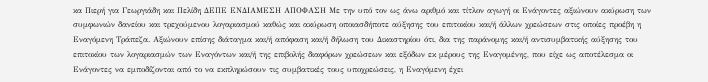κα Πιερή για Γεωργιάδη και Πελίδη ΔΕΠΕ ΕΝΔΙΑΜΕΣΗ ΑΠΟΦΑΣΗ Με την υπό τον ως άνω αριθμό και τίτλον αγωγή οι Ενάγοντες αξιώνουν ακύρωση των συμφωνιών δανείου και τρεχούμενου λογαριασμού καθώς και ακύρωση οποιασδήποτε αύξησης του επιτοκίου και/ή άλλων χρεώσεων στις οποίες προέβη η Εναγόμενη Τράπεζα. Αξιώνουν επίσης διάταγμα και/ή απόφαση και/ή δήλωση του Δικαστηρίου ότι, δια της παράνομης και/ή αντισυμβατικής αύξησης του επιτοκίου των λογαριασμών των Εναγόντων και/ή της επιβολής διαφόρων χρεώσεων και εξόδων εκ μέρους της Εναγομένης, που είχε ως αποτέλεσμα οι Ενάγοντες να εμποδίζονται από το να εκπληρώσουν τις συμβατικές τους υποχρεώσεις, η Εναγόμενη έχει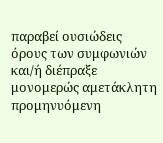παραβεί ουσιώδεις όρους των συμφωνιών και/ή διέπραξε μονομερώς αμετάκλητη προμηνυόμενη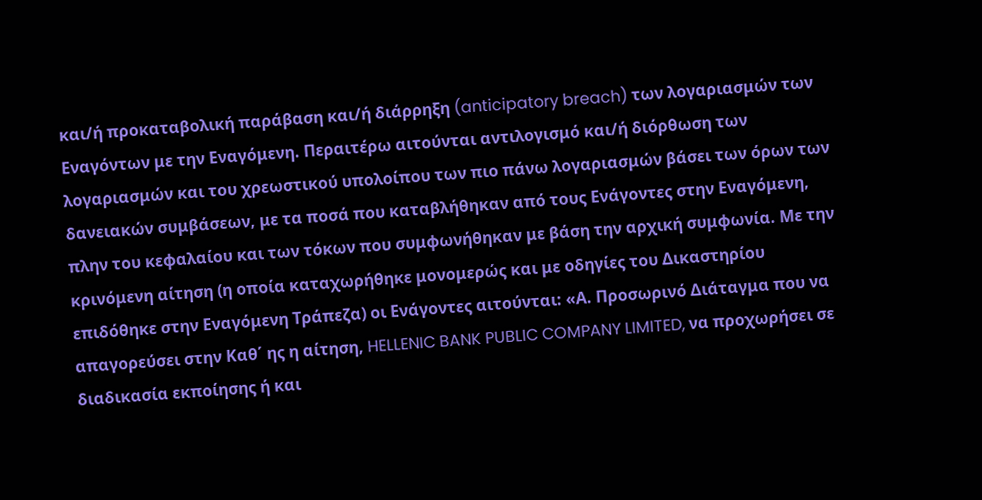και/ή προκαταβολική παράβαση και/ή διάρρηξη (anticipatory breach) των λογαριασμών των Εναγόντων με την Εναγόμενη. Περαιτέρω αιτούνται αντιλογισμό και/ή διόρθωση των λογαριασμών και του χρεωστικού υπολοίπου των πιο πάνω λογαριασμών βάσει των όρων των δανειακών συμβάσεων, με τα ποσά που καταβλήθηκαν από τους Ενάγοντες στην Εναγόμενη, πλην του κεφαλαίου και των τόκων που συμφωνήθηκαν με βάση την αρχική συμφωνία. Με την κρινόμενη αίτηση (η οποία καταχωρήθηκε μονομερώς και με οδηγίες του Δικαστηρίου επιδόθηκε στην Εναγόμενη Τράπεζα) οι Ενάγοντες αιτούνται: «Α. Προσωρινό Διάταγμα που να απαγορεύσει στην Καθ΄ ης η αίτηση, HELLENIC BANK PUBLIC COMPANY LIMITED, να προχωρήσει σε διαδικασία εκποίησης ή και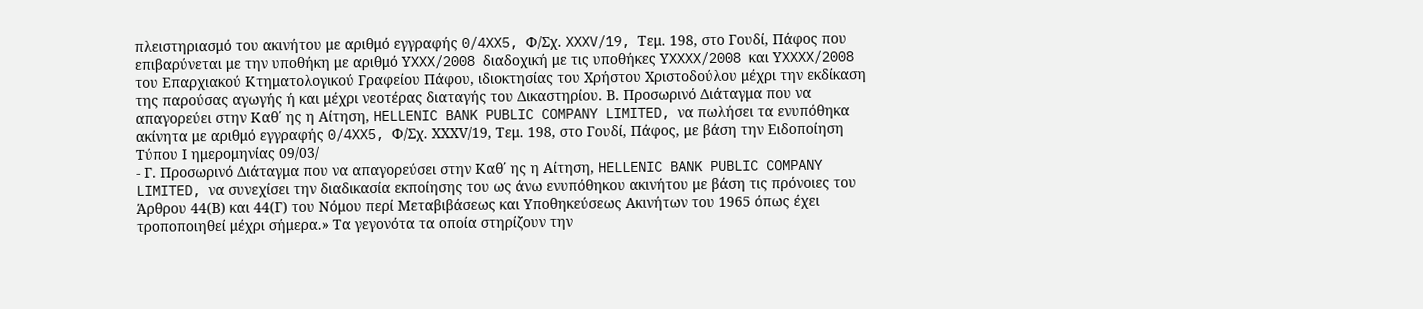πλειστηριασμό του ακινήτου με αριθμό εγγραφής 0/4XX5, Φ/Σχ. XXXV/19, Τεμ. 198, στο Γουδί, Πάφος που επιβαρύνεται με την υποθήκη με αριθμό ΥXXX/2008 διαδοχική με τις υποθήκες ΥXXXX/2008 και ΥXXXX/2008 του Επαρχιακού Κτηματολογικού Γραφείου Πάφου, ιδιοκτησίας του Χρήστου Χριστοδούλου μέχρι την εκδίκαση της παρούσας αγωγής ή και μέχρι νεοτέρας διαταγής του Δικαστηρίου. Β. Προσωρινό Διάταγμα που να απαγορεύει στην Καθ΄ ης η Αίτηση, HELLENIC BANK PUBLIC COMPANY LIMITED, να πωλήσει τα ενυπόθηκα ακίνητα με αριθμό εγγραφής 0/4XX5, Φ/Σχ. ΧΧΧV/19, Τεμ. 198, στο Γουδί, Πάφος, με βάση την Ειδοποίηση Τύπου Ι ημερομηνίας 09/03/
- Γ. Προσωρινό Διάταγμα που να απαγορεύσει στην Καθ΄ ης η Αίτηση, HELLENIC BANK PUBLIC COMPANY LIMITED, να συνεχίσει την διαδικασία εκποίησης του ως άνω ενυπόθηκου ακινήτου με βάση τις πρόνοιες του Άρθρου 44(Β) και 44(Γ) του Νόμου περί Μεταβιβάσεως και Υποθηκεύσεως Ακινήτων του 1965 όπως έχει τροποποιηθεί μέχρι σήμερα.» Τα γεγονότα τα οποία στηρίζουν την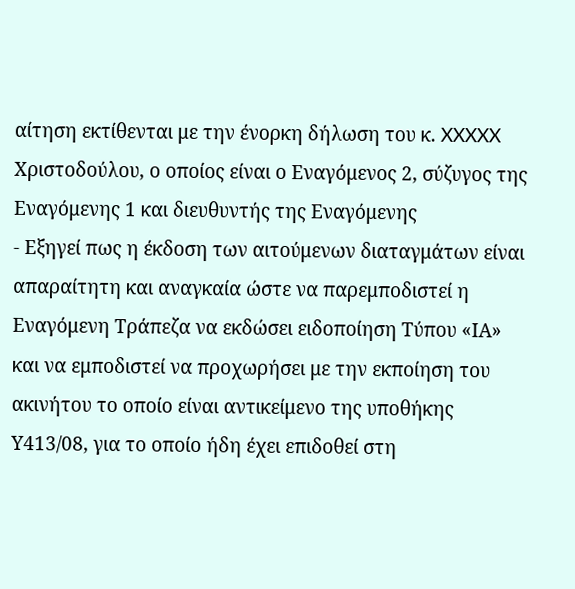αίτηση εκτίθενται με την ένορκη δήλωση του κ. XXXXX Χριστοδούλου, ο οποίος είναι ο Εναγόμενος 2, σύζυγος της Εναγόμενης 1 και διευθυντής της Εναγόμενης
- Εξηγεί πως η έκδοση των αιτούμενων διαταγμάτων είναι απαραίτητη και αναγκαία ώστε να παρεμποδιστεί η Εναγόμενη Τράπεζα να εκδώσει ειδοποίηση Τύπου «ΙΑ» και να εμποδιστεί να προχωρήσει με την εκποίηση του ακινήτου το οποίο είναι αντικείμενο της υποθήκης Υ413/08, για το οποίο ήδη έχει επιδοθεί στη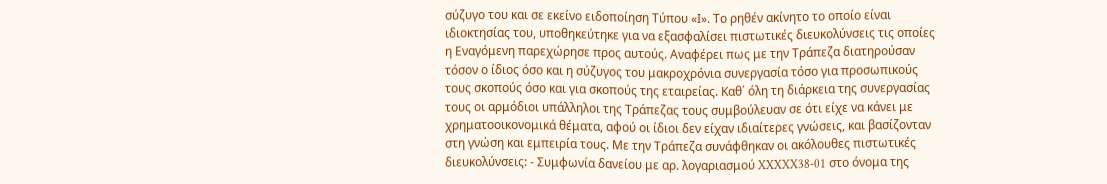σύζυγο του και σε εκείνο ειδοποίηση Τύπου «Ι». Το ρηθέν ακίνητο το οποίο είναι ιδιοκτησίας του, υποθηκεύτηκε για να εξασφαλίσει πιστωτικές διευκολύνσεις τις οποίες η Εναγόμενη παρεχώρησε προς αυτούς. Αναφέρει πως με την Τράπεζα διατηρούσαν τόσον ο ίδιος όσο και η σύζυγος του μακροχρόνια συνεργασία τόσο για προσωπικούς τους σκοπούς όσο και για σκοπούς της εταιρείας. Καθ΄ όλη τη διάρκεια της συνεργασίας τους οι αρμόδιοι υπάλληλοι της Τράπεζας τους συμβούλευαν σε ότι είχε να κάνει με χρηματοοικονομικά θέματα, αφού οι ίδιοι δεν είχαν ιδιαίτερες γνώσεις, και βασίζονταν στη γνώση και εμπειρία τους. Με την Τράπεζα συνάφθηκαν οι ακόλουθες πιστωτικές διευκολύνσεις: - Συμφωνία δανείου με αρ. λογαριασμού XXXXX38-01 στο όνομα της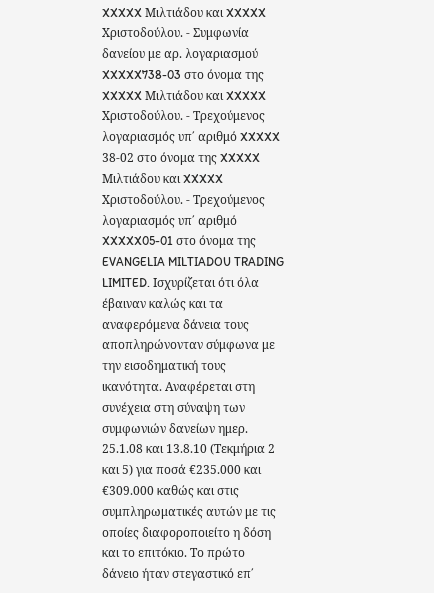XXXXX Μιλτιάδου και XXXXX Χριστοδούλου. - Συμφωνία δανείου με αρ. λογαριασμού XXXXX738-03 στο όνομα της XXXXX Μιλτιάδου και XXXXX Χριστοδούλου. - Τρεχούμενος λογαριασμός υπ΄ αριθμό XXXXX 38-02 στο όνομα της XXXXX Μιλτιάδου και XXXXX Χριστοδούλου. - Τρεχούμενος λογαριασμός υπ΄ αριθμό XXXXX05-01 στο όνομα της EVANGELIA MILTIADOU TRADING LIMITED. Ισχυρίζεται ότι όλα έβαιναν καλώς και τα αναφερόμενα δάνεια τους αποπληρώνονταν σύμφωνα με την εισοδηματική τους ικανότητα. Αναφέρεται στη συνέχεια στη σύναψη των συμφωνιών δανείων ημερ. 25.1.08 και 13.8.10 (Τεκμήρια 2 και 5) για ποσά €235.000 και €309.000 καθώς και στις συμπληρωματικές αυτών με τις οποίες διαφοροποιείτο η δόση και το επιτόκιο. Το πρώτο δάνειο ήταν στεγαστικό επ΄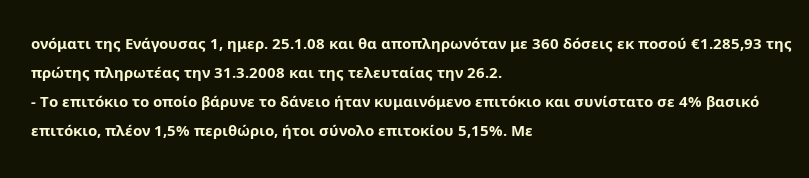ονόματι της Ενάγουσας 1, ημερ. 25.1.08 και θα αποπληρωνόταν με 360 δόσεις εκ ποσού €1.285,93 της πρώτης πληρωτέας την 31.3.2008 και της τελευταίας την 26.2.
- Το επιτόκιο το οποίο βάρυνε το δάνειο ήταν κυμαινόμενο επιτόκιο και συνίστατο σε 4% βασικό επιτόκιο, πλέον 1,5% περιθώριο, ήτοι σύνολο επιτοκίου 5,15%. Με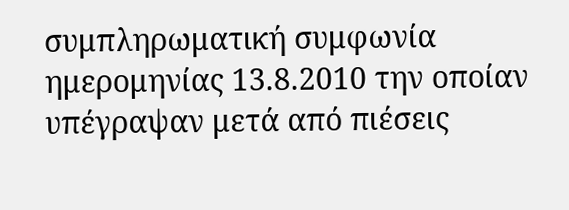συμπληρωματική συμφωνία ημερομηνίας 13.8.2010 την οποίαν υπέγραψαν μετά από πιέσεις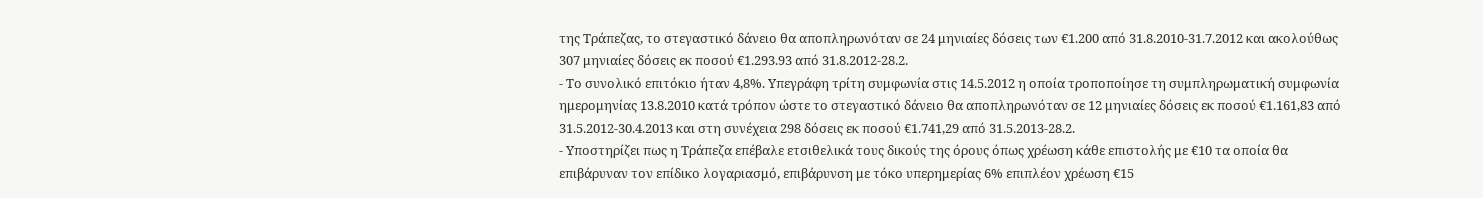της Τράπεζας, το στεγαστικό δάνειο θα αποπληρωνόταν σε 24 μηνιαίες δόσεις των €1.200 από 31.8.2010-31.7.2012 και ακολούθως 307 μηνιαίες δόσεις εκ ποσού €1.293.93 από 31.8.2012-28.2.
- Το συνολικό επιτόκιο ήταν 4,8%. Υπεγράφη τρίτη συμφωνία στις 14.5.2012 η οποία τροποποίησε τη συμπληρωματική συμφωνία ημερομηνίας 13.8.2010 κατά τρόπον ώστε το στεγαστικό δάνειο θα αποπληρωνόταν σε 12 μηνιαίες δόσεις εκ ποσού €1.161,83 από 31.5.2012-30.4.2013 και στη συνέχεια 298 δόσεις εκ ποσού €1.741,29 από 31.5.2013-28.2.
- Υποστηρίζει πως η Τράπεζα επέβαλε ετσιθελικά τους δικούς της όρους όπως χρέωση κάθε επιστολής με €10 τα οποία θα επιβάρυναν τον επίδικο λογαριασμό, επιβάρυνση με τόκο υπερημερίας 6% επιπλέον χρέωση €15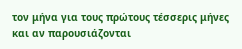τον μήνα για τους πρώτους τέσσερις μήνες και αν παρουσιάζονται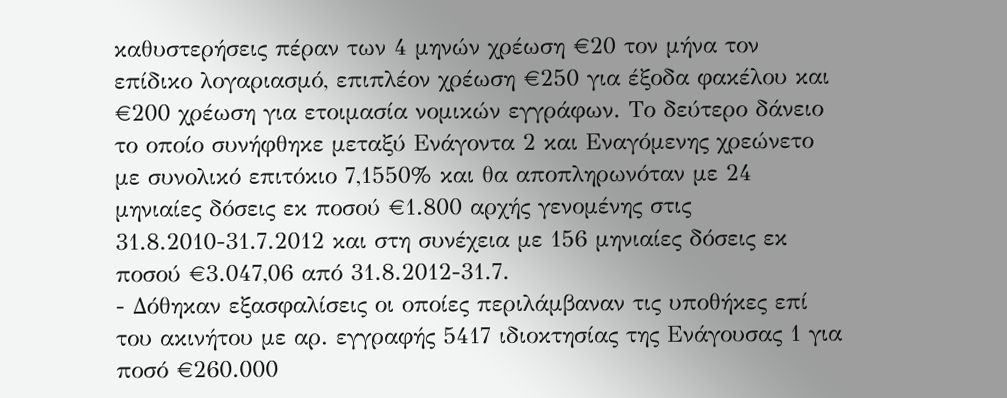καθυστερήσεις πέραν των 4 μηνών χρέωση €20 τον μήνα τον επίδικο λογαριασμό, επιπλέον χρέωση €250 για έξοδα φακέλου και €200 χρέωση για ετοιμασία νομικών εγγράφων. Το δεύτερο δάνειο το οποίο συνήφθηκε μεταξύ Ενάγοντα 2 και Εναγόμενης χρεώνετο με συνολικό επιτόκιο 7,1550% και θα αποπληρωνόταν με 24 μηνιαίες δόσεις εκ ποσού €1.800 αρχής γενομένης στις 31.8.2010-31.7.2012 και στη συνέχεια με 156 μηνιαίες δόσεις εκ ποσού €3.047,06 από 31.8.2012-31.7.
- Δόθηκαν εξασφαλίσεις οι οποίες περιλάμβαναν τις υποθήκες επί του ακινήτου με αρ. εγγραφής 5417 ιδιοκτησίας της Ενάγουσας 1 για ποσό €260.000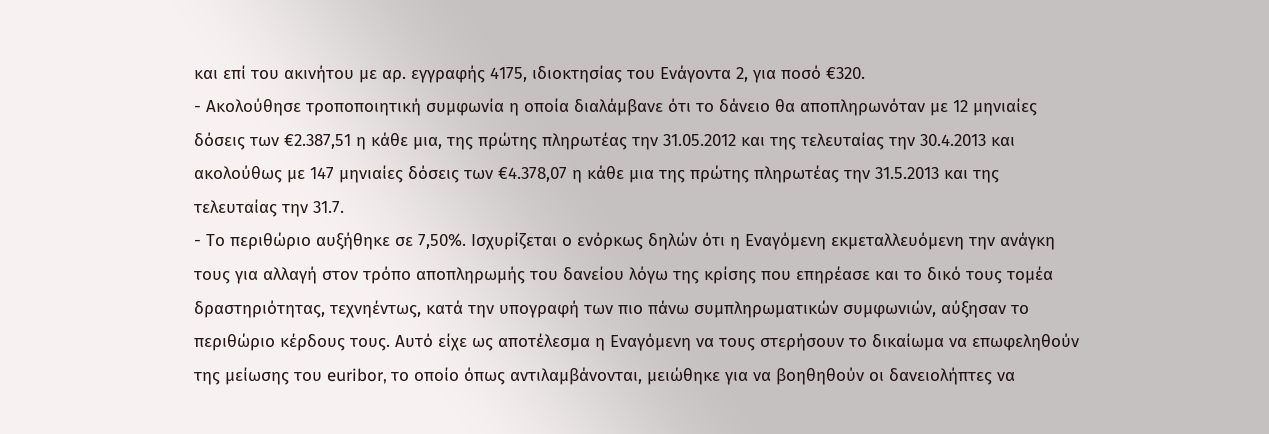και επί του ακινήτου με αρ. εγγραφής 4175, ιδιοκτησίας του Ενάγοντα 2, για ποσό €320.
- Ακολούθησε τροποποιητική συμφωνία η οποία διαλάμβανε ότι το δάνειο θα αποπληρωνόταν με 12 μηνιαίες δόσεις των €2.387,51 η κάθε μια, της πρώτης πληρωτέας την 31.05.2012 και της τελευταίας την 30.4.2013 και ακολούθως με 147 μηνιαίες δόσεις των €4.378,07 η κάθε μια της πρώτης πληρωτέας την 31.5.2013 και της τελευταίας την 31.7.
- Το περιθώριο αυξήθηκε σε 7,50%. Ισχυρίζεται ο ενόρκως δηλών ότι η Εναγόμενη εκμεταλλευόμενη την ανάγκη τους για αλλαγή στον τρόπο αποπληρωμής του δανείου λόγω της κρίσης που επηρέασε και το δικό τους τομέα δραστηριότητας, τεχνηέντως, κατά την υπογραφή των πιο πάνω συμπληρωματικών συμφωνιών, αύξησαν το περιθώριο κέρδους τους. Αυτό είχε ως αποτέλεσμα η Εναγόμενη να τους στερήσουν το δικαίωμα να επωφεληθούν της μείωσης του euribor, το οποίο όπως αντιλαμβάνονται, μειώθηκε για να βοηθηθούν οι δανειολήπτες να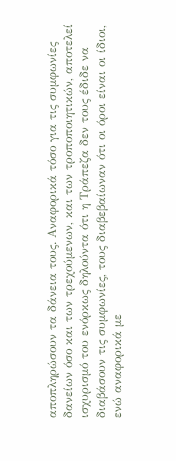αποπληρώσουν τα δάνεια τους. Αναφορικά τόσο για τις συμφωνίες δανείων όσο και των τρεχούμενων, και των τροποποιητικών, αποτελεί ισχυρισμό του ενόρκως δηλούντα ότι η Τράπεζα δεν τους έδιδε να διαβάσουν τις συμφωνίες, τους διαβεβαίωναν ότι οι όροι είναι οι ίδιοι, ενώ αναφορικά με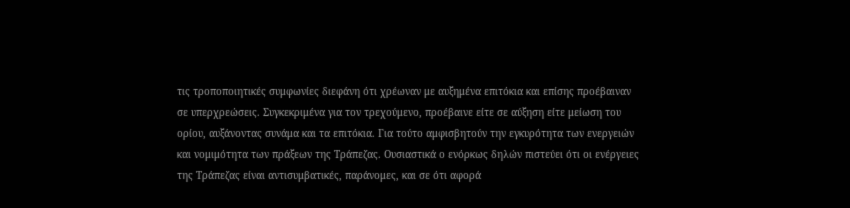τις τροποποιητικές συμφωνίες διεφάνη ότι χρέωναν με αυξημένα επιτόκια και επίσης προέβαιναν σε υπερχρεώσεις. Συγκεκριμένα για τον τρεχούμενο, προέβαινε είτε σε αύξηση είτε μείωση του ορίου, αυξάνοντας συνάμα και τα επιτόκια. Για τούτο αμφισβητούν την εγκυρότητα των ενεργειών και νομιμότητα των πράξεων της Τράπεζας. Ουσιαστικά ο ενόρκως δηλών πιστεύει ότι οι ενέργειες της Τράπεζας είναι αντισυμβατικές, παράνομες, και σε ότι αφορά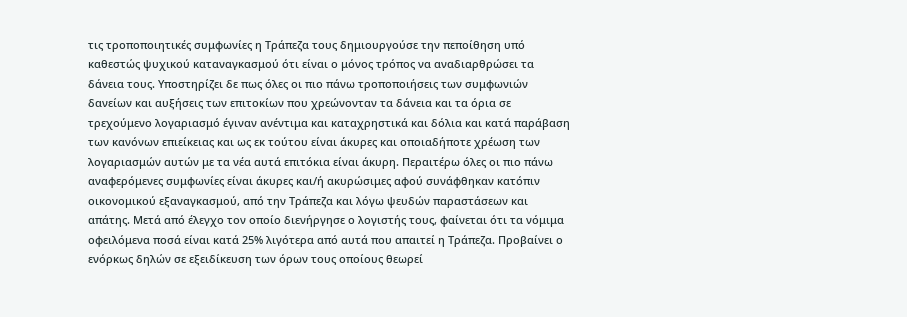τις τροποποιητικές συμφωνίες η Τράπεζα τους δημιουργούσε την πεποίθηση υπό καθεστώς ψυχικού καταναγκασμού ότι είναι ο μόνος τρόπος να αναδιαρθρώσει τα δάνεια τους. Υποστηρίζει δε πως όλες οι πιο πάνω τροποποιήσεις των συμφωνιών δανείων και αυξήσεις των επιτοκίων που χρεώνονταν τα δάνεια και τα όρια σε τρεχούμενο λογαριασμό έγιναν ανέντιμα και καταχρηστικά και δόλια και κατά παράβαση των κανόνων επιείκειας και ως εκ τούτου είναι άκυρες και οποιαδήποτε χρέωση των λογαριασμών αυτών με τα νέα αυτά επιτόκια είναι άκυρη. Περαιτέρω όλες οι πιο πάνω αναφερόμενες συμφωνίες είναι άκυρες και/ή ακυρώσιμες αφού συνάφθηκαν κατόπιν οικονομικού εξαναγκασμού, από την Τράπεζα και λόγω ψευδών παραστάσεων και απάτης. Μετά από έλεγχο τον οποίο διενήργησε ο λογιστής τους, φαίνεται ότι τα νόμιμα οφειλόμενα ποσά είναι κατά 25% λιγότερα από αυτά που απαιτεί η Τράπεζα. Προβαίνει ο ενόρκως δηλών σε εξειδίκευση των όρων τους οποίους θεωρεί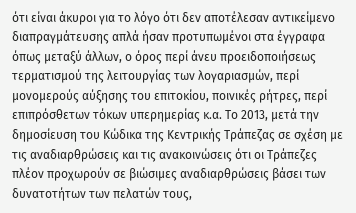ότι είναι άκυροι για το λόγο ότι δεν αποτέλεσαν αντικείμενο διαπραγμάτευσης απλά ήσαν προτυπωμένοι στα έγγραφα όπως μεταξύ άλλων, ο όρος περί άνευ προειδοποιήσεως τερματισμού της λειτουργίας των λογαριασμών, περί μονομερούς αύξησης του επιτοκίου, ποινικές ρήτρες, περί επιπρόσθετων τόκων υπερημερίας κ.α. Το 2013, μετά την δημοσίευση του Κώδικα της Κεντρικής Τράπεζας σε σχέση με τις αναδιαρθρώσεις και τις ανακοινώσεις ότι οι Τράπεζες πλέον προχωρούν σε βιώσιμες αναδιαρθρώσεις βάσει των δυνατοτήτων των πελατών τους,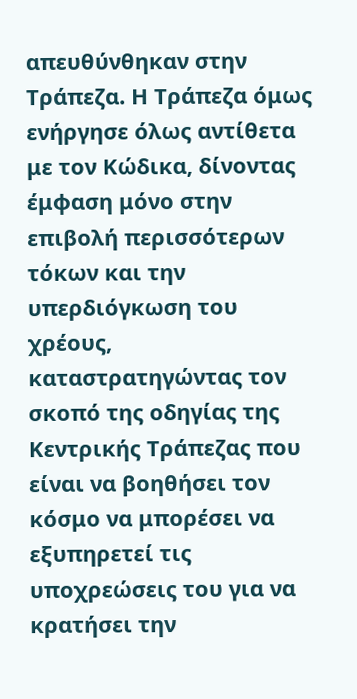απευθύνθηκαν στην Τράπεζα. Η Τράπεζα όμως ενήργησε όλως αντίθετα με τον Κώδικα, δίνοντας έμφαση μόνο στην επιβολή περισσότερων τόκων και την υπερδιόγκωση του χρέους, καταστρατηγώντας τον σκοπό της οδηγίας της Κεντρικής Τράπεζας που είναι να βοηθήσει τον κόσμο να μπορέσει να εξυπηρετεί τις υποχρεώσεις του για να κρατήσει την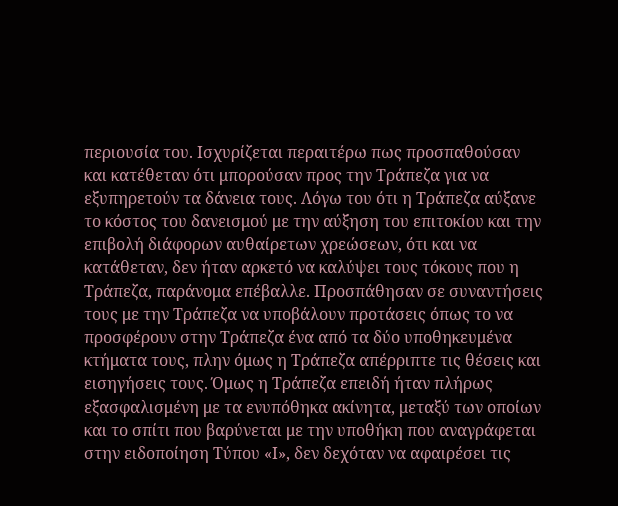περιουσία του. Ισχυρίζεται περαιτέρω πως προσπαθούσαν και κατέθεταν ότι μπορούσαν προς την Τράπεζα για να εξυπηρετούν τα δάνεια τους. Λόγω του ότι η Τράπεζα αύξανε το κόστος του δανεισμού με την αύξηση του επιτοκίου και την επιβολή διάφορων αυθαίρετων χρεώσεων, ότι και να κατάθεταν, δεν ήταν αρκετό να καλύψει τους τόκους που η Τράπεζα, παράνομα επέβαλλε. Προσπάθησαν σε συναντήσεις τους με την Τράπεζα να υποβάλουν προτάσεις όπως το να προσφέρουν στην Τράπεζα ένα από τα δύο υποθηκευμένα κτήματα τους, πλην όμως η Τράπεζα απέρριπτε τις θέσεις και εισηγήσεις τους. Όμως η Τράπεζα επειδή ήταν πλήρως εξασφαλισμένη με τα ενυπόθηκα ακίνητα, μεταξύ των οποίων και το σπίτι που βαρύνεται με την υποθήκη που αναγράφεται στην ειδοποίηση Τύπου «Ι», δεν δεχόταν να αφαιρέσει τις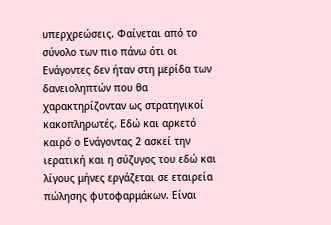υπερχρεώσεις. Φαίνεται από το σύνολο των πιο πάνω ότι οι Ενάγοντες δεν ήταν στη μερίδα των δανειοληπτών που θα χαρακτηρίζονταν ως στρατηγικοί κακοπληρωτές. Εδώ και αρκετό καιρό ο Ενάγοντας 2 ασκεί την ιερατική και η σύζυγος του εδώ και λίγους μήνες εργάζεται σε εταιρεία πώλησης φυτοφαρμάκων. Είναι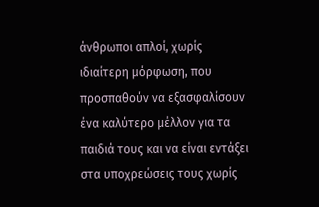άνθρωποι απλοί, χωρίς ιδιαίτερη μόρφωση, που προσπαθούν να εξασφαλίσουν ένα καλύτερο μέλλον για τα παιδιά τους και να είναι εντάξει στα υποχρεώσεις τους χωρίς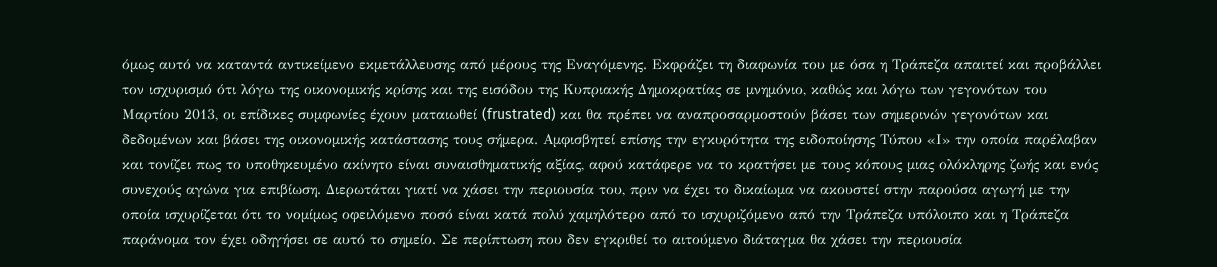όμως αυτό να καταντά αντικείμενο εκμετάλλευσης από μέρους της Εναγόμενης. Εκφράζει τη διαφωνία του με όσα η Τράπεζα απαιτεί και προβάλλει τον ισχυρισμό ότι λόγω της οικονομικής κρίσης και της εισόδου της Κυπριακής Δημοκρατίας σε μνημόνιο, καθώς και λόγω των γεγονότων του Μαρτίου 2013, οι επίδικες συμφωνίες έχουν ματαιωθεί (frustrated) και θα πρέπει να αναπροσαρμοστούν βάσει των σημερινών γεγονότων και δεδομένων και βάσει της οικονομικής κατάστασης τους σήμερα. Αμφισβητεί επίσης την εγκυρότητα της ειδοποίησης Τύπου «Ι» την οποία παρέλαβαν και τονίζει πως το υποθηκευμένο ακίνητο είναι συναισθηματικής αξίας, αφού κατάφερε να το κρατήσει με τους κόπους μιας ολόκληρης ζωής και ενός συνεχούς αγώνα για επιβίωση. Διερωτάται γιατί να χάσει την περιουσία του, πριν να έχει το δικαίωμα να ακουστεί στην παρούσα αγωγή με την οποία ισχυρίζεται ότι το νομίμως οφειλόμενο ποσό είναι κατά πολύ χαμηλότερο από το ισχυριζόμενο από την Τράπεζα υπόλοιπο και η Τράπεζα παράνομα τον έχει οδηγήσει σε αυτό το σημείο. Σε περίπτωση που δεν εγκριθεί το αιτούμενο διάταγμα θα χάσει την περιουσία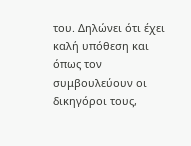του. Δηλώνει ότι έχει καλή υπόθεση και όπως τον συμβουλεύουν οι δικηγόροι τους,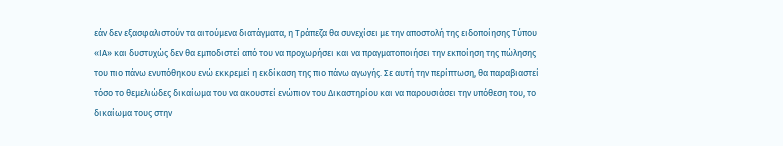εάν δεν εξασφαλιστούν τα αιτούμενα διατάγματα, η Τράπεζα θα συνεχίσει με την αποστολή της ειδοποίησης Τύπου «ΙΑ» και δυστυχώς δεν θα εμποδιστεί από του να προχωρήσει και να πραγματοποιήσει την εκποίηση της πώλησης του πιο πάνω ενυπόθηκου ενώ εκκρεμεί η εκδίκαση της πιο πάνω αγωγής. Σε αυτή την περίπτωση, θα παραβιαστεί τόσο το θεμελιώδες δικαίωμα του να ακουστεί ενώπιον του Δικαστηρίου και να παρουσιάσει την υπόθεση του, το δικαίωμα τους στην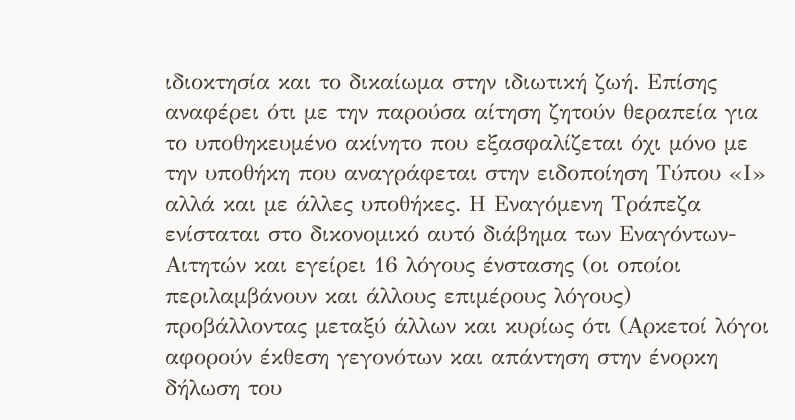ιδιοκτησία και το δικαίωμα στην ιδιωτική ζωή. Επίσης αναφέρει ότι με την παρούσα αίτηση ζητούν θεραπεία για το υποθηκευμένο ακίνητο που εξασφαλίζεται όχι μόνο με την υποθήκη που αναγράφεται στην ειδοποίηση Τύπου «Ι» αλλά και με άλλες υποθήκες. Η Εναγόμενη Τράπεζα ενίσταται στο δικονομικό αυτό διάβημα των Εναγόντων-Αιτητών και εγείρει 16 λόγους ένστασης (οι οποίοι περιλαμβάνουν και άλλους επιμέρους λόγους) προβάλλοντας μεταξύ άλλων και κυρίως ότι (Αρκετοί λόγοι αφορούν έκθεση γεγονότων και απάντηση στην ένορκη δήλωση του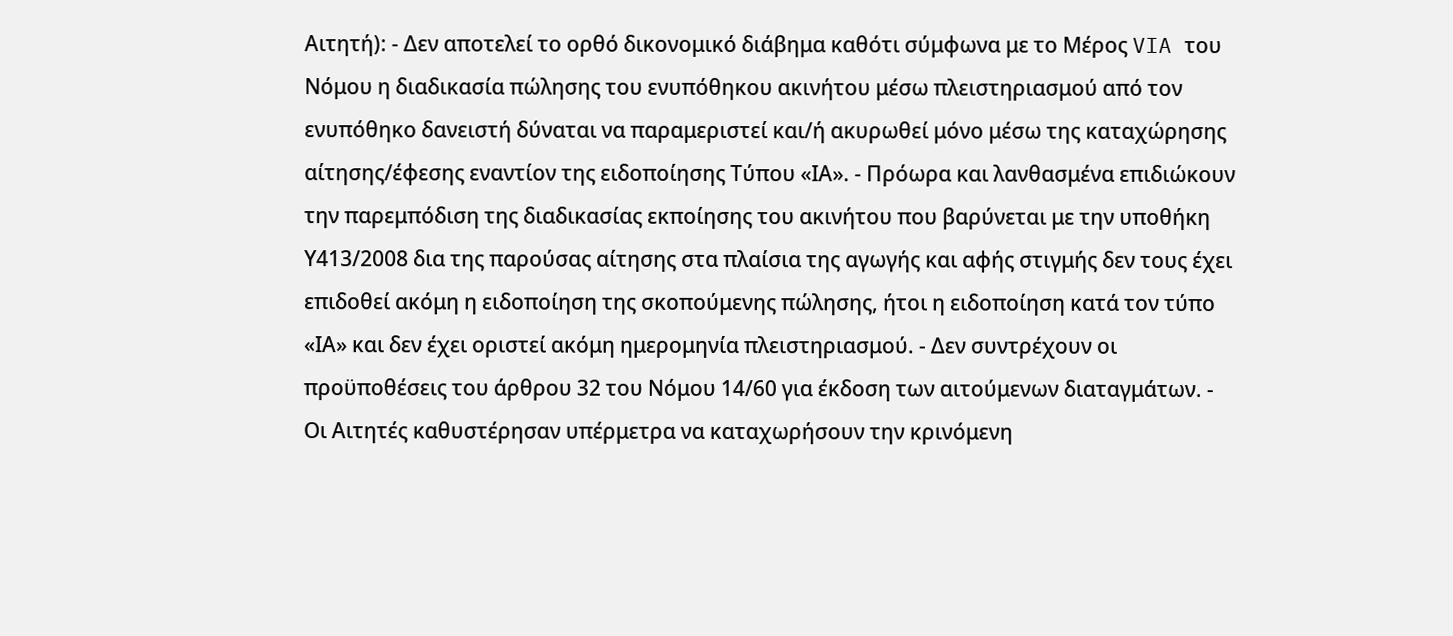Αιτητή): - Δεν αποτελεί το ορθό δικονομικό διάβημα καθότι σύμφωνα με το Μέρος VIA του Νόμου η διαδικασία πώλησης του ενυπόθηκου ακινήτου μέσω πλειστηριασμού από τον ενυπόθηκο δανειστή δύναται να παραμεριστεί και/ή ακυρωθεί μόνο μέσω της καταχώρησης αίτησης/έφεσης εναντίον της ειδοποίησης Τύπου «ΙΑ». - Πρόωρα και λανθασμένα επιδιώκουν την παρεμπόδιση της διαδικασίας εκποίησης του ακινήτου που βαρύνεται με την υποθήκη Υ413/2008 δια της παρούσας αίτησης στα πλαίσια της αγωγής και αφής στιγμής δεν τους έχει επιδοθεί ακόμη η ειδοποίηση της σκοπούμενης πώλησης, ήτοι η ειδοποίηση κατά τον τύπο «ΙΑ» και δεν έχει οριστεί ακόμη ημερομηνία πλειστηριασμού. - Δεν συντρέχουν οι προϋποθέσεις του άρθρου 32 του Νόμου 14/60 για έκδοση των αιτούμενων διαταγμάτων. - Οι Αιτητές καθυστέρησαν υπέρμετρα να καταχωρήσουν την κρινόμενη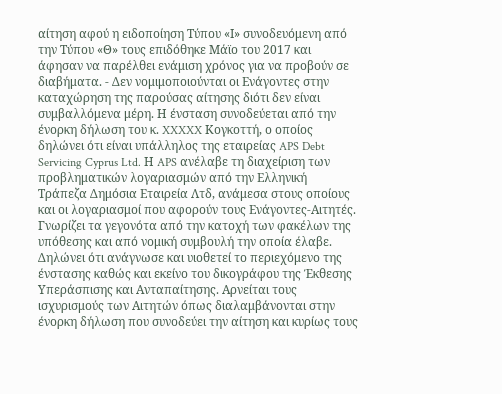αίτηση αφού η ειδοποίηση Τύπου «Ι» συνοδευόμενη από την Τύπου «Θ» τους επιδόθηκε Μάϊο του 2017 και άφησαν να παρέλθει ενάμιση χρόνος για να προβούν σε διαβήματα. - Δεν νομιμοποιούνται οι Ενάγοντες στην καταχώρηση της παρούσας αίτησης διότι δεν είναι συμβαλλόμενα μέρη. Η ένσταση συνοδεύεται από την ένορκη δήλωση του κ. XXXXX Κογκοττή, ο οποίος δηλώνει ότι είναι υπάλληλος της εταιρείας APS Debt Servicing Cyprus Ltd. Η APS ανέλαβε τη διαχείριση των προβληματικών λογαριασμών από την Ελληνική Τράπεζα Δημόσια Εταιρεία Λτδ, ανάμεσα στους οποίους και οι λογαριασμοί που αφορούν τους Ενάγοντες-Αιτητές. Γνωρίζει τα γεγονότα από την κατοχή των φακέλων της υπόθεσης και από νομική συμβουλή την οποία έλαβε. Δηλώνει ότι ανάγνωσε και υιοθετεί το περιεχόμενο της ένστασης καθώς και εκείνο του δικογράφου της Έκθεσης Υπεράσπισης και Ανταπαίτησης. Αρνείται τους ισχυρισμούς των Αιτητών όπως διαλαμβάνονται στην ένορκη δήλωση που συνοδεύει την αίτηση και κυρίως τους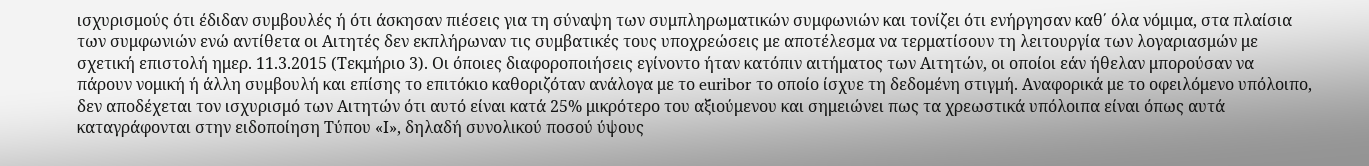ισχυρισμούς ότι έδιδαν συμβουλές ή ότι άσκησαν πιέσεις για τη σύναψη των συμπληρωματικών συμφωνιών και τονίζει ότι ενήργησαν καθ΄ όλα νόμιμα, στα πλαίσια των συμφωνιών ενώ αντίθετα οι Αιτητές δεν εκπλήρωναν τις συμβατικές τους υποχρεώσεις με αποτέλεσμα να τερματίσουν τη λειτουργία των λογαριασμών με σχετική επιστολή ημερ. 11.3.2015 (Τεκμήριο 3). Οι όποιες διαφοροποιήσεις εγίνοντο ήταν κατόπιν αιτήματος των Αιτητών, οι οποίοι εάν ήθελαν μπορούσαν να πάρουν νομική ή άλλη συμβουλή και επίσης το επιτόκιο καθοριζόταν ανάλογα με το euribor το οποίο ίσχυε τη δεδομένη στιγμή. Αναφορικά με το οφειλόμενο υπόλοιπο, δεν αποδέχεται τον ισχυρισμό των Αιτητών ότι αυτό είναι κατά 25% μικρότερο του αξιούμενου και σημειώνει πως τα χρεωστικά υπόλοιπα είναι όπως αυτά καταγράφονται στην ειδοποίηση Τύπου «Ι», δηλαδή συνολικού ποσού ύψους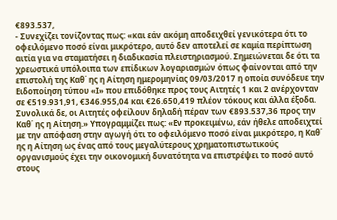€893.537,
- Συνεχίζει τονίζοντας πως: «και εάν ακόμη αποδειχθεί γενικότερα ότι το οφειλόμενο ποσό είναι μικρότερο, αυτό δεν αποτελεί σε καμία περίπτωση αιτία για να σταματήσει η διαδικασία πλειστηριασμού. Σημειώνεται δε ότι τα χρεωστικά υπόλοιπα των επίδικων λογαριασμών όπως φαίνονται από την επιστολή της Καθ΄ ης η Αίτηση ημερομηνίας 09/03/2017 η οποία συνόδευε την Ειδοποίηση τύπου «Ι» που επιδόθηκε προς τους Αιτητές 1 και 2 ανέρχονταν σε €519.931,91, €346.955,04 και €26.650,419 πλέον τόκους και άλλα έξοδα. Συνολικά δε, οι Αιτητές οφείλουν δηλαδή πέραν των €893.537,36 προς την Καθ΄ ης η Αίτηση.» Υπογραμμίζει πως: «Εν προκειμένω, εάν ήθελε αποδειχτεί με την απόφαση στην αγωγή ότι το οφειλόμενο ποσό είναι μικρότερο, η Καθ΄ ης η Αίτηση ως ένας από τους μεγαλύτερους χρηματοπιστωτικούς οργανισμούς έχει την οικονομική δυνατότητα να επιστρέψει το ποσό αυτό στους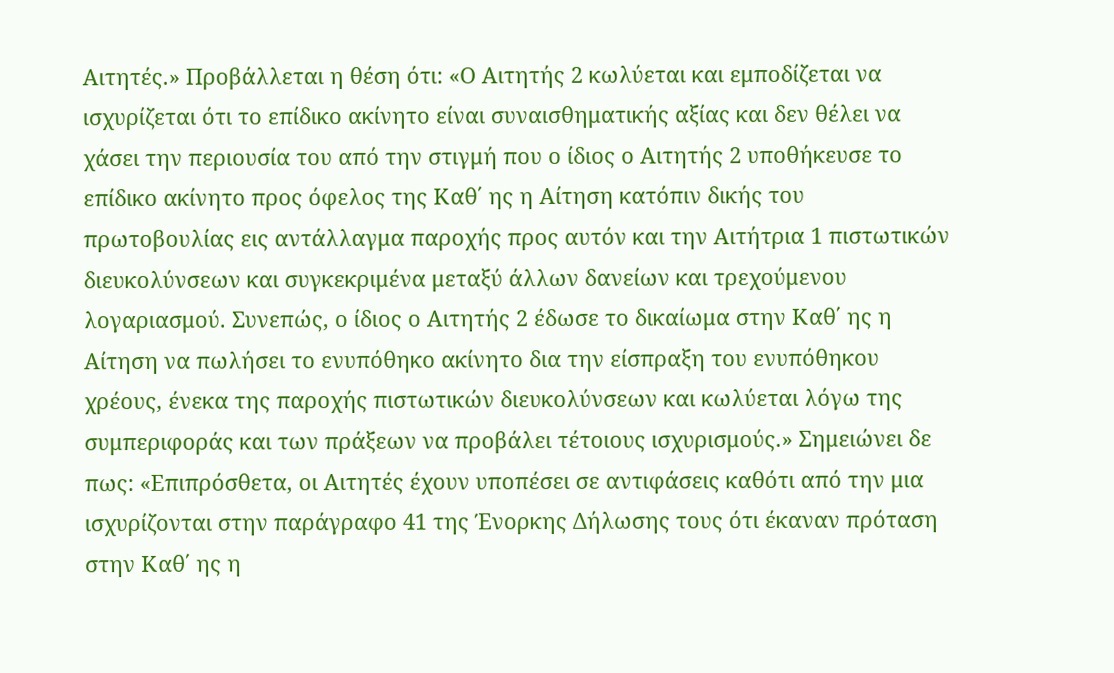Αιτητές.» Προβάλλεται η θέση ότι: «Ο Αιτητής 2 κωλύεται και εμποδίζεται να ισχυρίζεται ότι το επίδικο ακίνητο είναι συναισθηματικής αξίας και δεν θέλει να χάσει την περιουσία του από την στιγμή που ο ίδιος ο Αιτητής 2 υποθήκευσε το επίδικο ακίνητο προς όφελος της Καθ΄ ης η Αίτηση κατόπιν δικής του πρωτοβουλίας εις αντάλλαγμα παροχής προς αυτόν και την Αιτήτρια 1 πιστωτικών διευκολύνσεων και συγκεκριμένα μεταξύ άλλων δανείων και τρεχούμενου λογαριασμού. Συνεπώς, ο ίδιος ο Αιτητής 2 έδωσε το δικαίωμα στην Καθ΄ ης η Αίτηση να πωλήσει το ενυπόθηκο ακίνητο δια την είσπραξη του ενυπόθηκου χρέους, ένεκα της παροχής πιστωτικών διευκολύνσεων και κωλύεται λόγω της συμπεριφοράς και των πράξεων να προβάλει τέτοιους ισχυρισμούς.» Σημειώνει δε πως: «Επιπρόσθετα, οι Αιτητές έχουν υποπέσει σε αντιφάσεις καθότι από την μια ισχυρίζονται στην παράγραφο 41 της Ένορκης Δήλωσης τους ότι έκαναν πρόταση στην Καθ΄ ης η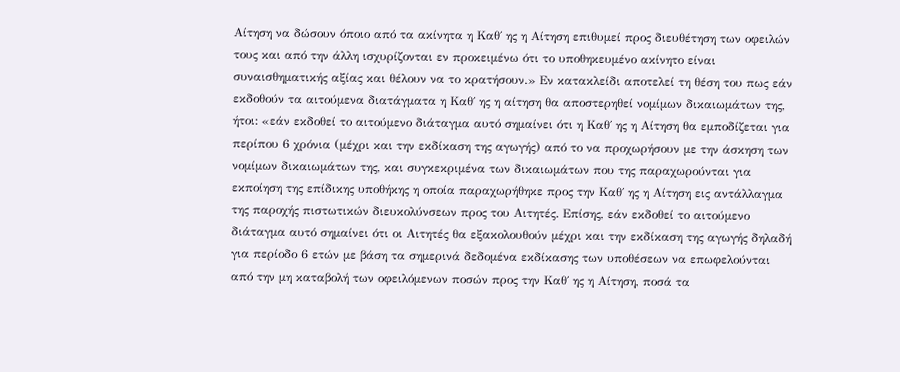Αίτηση να δώσουν όποιο από τα ακίνητα η Καθ΄ ης η Αίτηση επιθυμεί προς διευθέτηση των οφειλών τους και από την άλλη ισχυρίζονται εν προκειμένω ότι το υποθηκευμένο ακίνητο είναι συναισθηματικής αξίας και θέλουν να το κρατήσουν.» Εν κατακλείδι αποτελεί τη θέση του πως εάν εκδοθούν τα αιτούμενα διατάγματα η Καθ΄ ης η αίτηση θα αποστερηθεί νομίμων δικαιωμάτων της, ήτοι: «εάν εκδοθεί το αιτούμενο διάταγμα αυτό σημαίνει ότι η Καθ΄ ης η Αίτηση θα εμποδίζεται για περίπου 6 χρόνια (μέχρι και την εκδίκαση της αγωγής) από το να προχωρήσουν με την άσκηση των νομίμων δικαιωμάτων της, και συγκεκριμένα των δικαιωμάτων που της παραχωρούνται για εκποίηση της επίδικης υποθήκης η οποία παραχωρήθηκε προς την Καθ΄ ης η Αίτηση εις αντάλλαγμα της παροχής πιστωτικών διευκολύνσεων προς του Αιτητές. Επίσης, εάν εκδοθεί το αιτούμενο διάταγμα αυτό σημαίνει ότι οι Αιτητές θα εξακολουθούν μέχρι και την εκδίκαση της αγωγής δηλαδή για περίοδο 6 ετών με βάση τα σημερινά δεδομένα εκδίκασης των υποθέσεων να επωφελούνται από την μη καταβολή των οφειλόμενων ποσών προς την Καθ΄ ης η Αίτηση, ποσά τα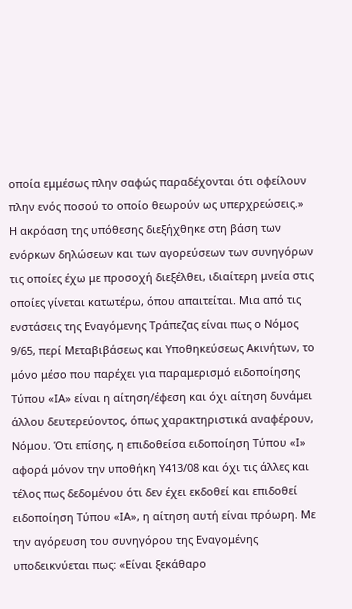οποία εμμέσως πλην σαφώς παραδέχονται ότι οφείλουν πλην ενός ποσού το οποίο θεωρούν ως υπερχρεώσεις.» Η ακρόαση της υπόθεσης διεξήχθηκε στη βάση των ενόρκων δηλώσεων και των αγορεύσεων των συνηγόρων τις οποίες έχω με προσοχή διεξέλθει, ιδιαίτερη μνεία στις οποίες γίνεται κατωτέρω, όπου απαιτείται. Μια από τις ενστάσεις της Εναγόμενης Τράπεζας είναι πως ο Νόμος 9/65, περί Μεταβιβάσεως και Υποθηκεύσεως Ακινήτων, το μόνο μέσο που παρέχει για παραμερισμό ειδοποίησης Τύπου «ΙΑ» είναι η αίτηση/έφεση και όχι αίτηση δυνάμει άλλου δευτερεύοντος, όπως χαρακτηριστικά αναφέρουν, Νόμου. Ότι επίσης, η επιδοθείσα ειδοποίηση Τύπου «Ι» αφορά μόνον την υποθήκη Υ413/08 και όχι τις άλλες και τέλος πως δεδομένου ότι δεν έχει εκδοθεί και επιδοθεί ειδοποίηση Τύπου «ΙΑ», η αίτηση αυτή είναι πρόωρη. Με την αγόρευση του συνηγόρου της Εναγομένης υποδεικνύεται πως: «Είναι ξεκάθαρο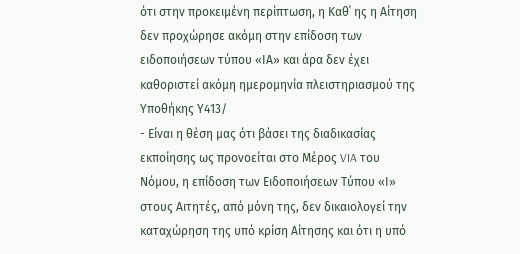ότι στην προκειμένη περίπτωση, η Καθ΄ ης η Αίτηση δεν προχώρησε ακόμη στην επίδοση των ειδοποιήσεων τύπου «ΙΑ» και άρα δεν έχει καθοριστεί ακόμη ημερομηνία πλειστηριασμού της Υποθήκης Υ413/
- Είναι η θέση μας ότι βάσει της διαδικασίας εκποίησης ως προνοείται στο Μέρος VIA του Νόμου, η επίδοση των Ειδοποιήσεων Τύπου «Ι» στους Αιτητές, από μόνη της, δεν δικαιολογεί την καταχώρηση της υπό κρίση Αίτησης και ότι η υπό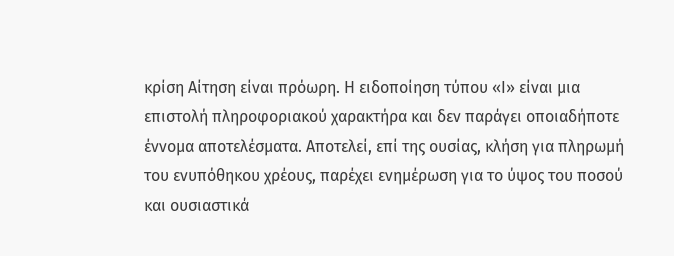κρίση Αίτηση είναι πρόωρη. Η ειδοποίηση τύπου «Ι» είναι μια επιστολή πληροφοριακού χαρακτήρα και δεν παράγει οποιαδήποτε έννομα αποτελέσματα. Αποτελεί, επί της ουσίας, κλήση για πληρωμή του ενυπόθηκου χρέους, παρέχει ενημέρωση για το ύψος του ποσού και ουσιαστικά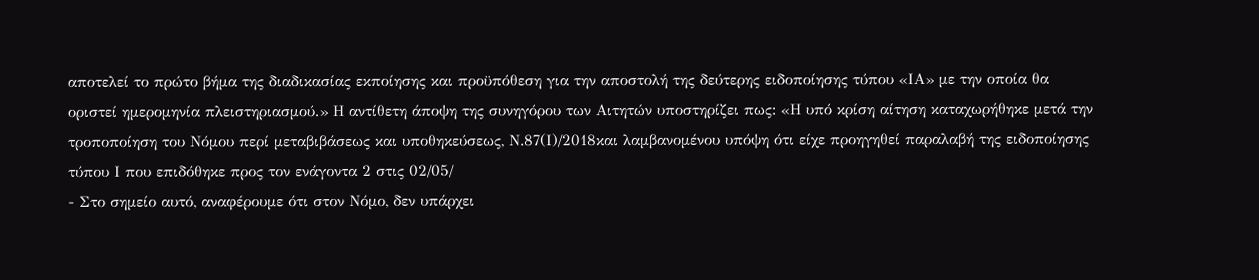αποτελεί το πρώτο βήμα της διαδικασίας εκποίησης και προϋπόθεση για την αποστολή της δεύτερης ειδοποίησης τύπου «ΙΑ» με την οποία θα οριστεί ημερομηνία πλειστηριασμού.» Η αντίθετη άποψη της συνηγόρου των Αιτητών υποστηρίζει πως: «Η υπό κρίση αίτηση καταχωρήθηκε μετά την τροποποίηση του Νόμου περί μεταβιβάσεως και υποθηκεύσεως, Ν.87(Ι)/2018και λαμβανομένου υπόψη ότι είχε προηγηθεί παραλαβή της ειδοποίησης τύπου Ι που επιδόθηκε προς τον ενάγοντα 2 στις 02/05/
- Στο σημείο αυτό, αναφέρουμε ότι στον Νόμο, δεν υπάρχει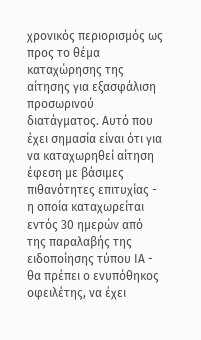χρονικός περιορισμός ως προς το θέμα καταχώρησης της αίτησης για εξασφάλιση προσωρινού διατάγματος. Αυτό που έχει σημασία είναι ότι για να καταχωρηθεί αίτηση έφεση με βάσιμες πιθανότητες επιτυχίας - η οποία καταχωρείται εντός 30 ημερών από της παραλαβής της ειδοποίησης τύπου ΙΑ - θα πρέπει ο ενυπόθηκος οφειλέτης, να έχει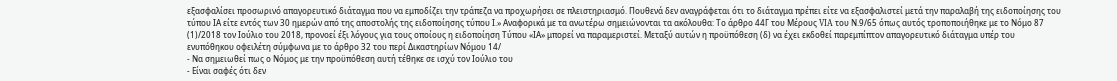εξασφαλίσει προσωρινό απαγορευτικό διάταγμα που να εμποδίζει την τράπεζα να προχωρήσει σε πλειστηριασμό. Πουθενά δεν αναγράφεται ότι το διάταγμα πρέπει είτε να εξασφαλιστεί μετά την παραλαβή της ειδοποίησης του τύπου ΙΑ είτε εντός των 30 ημερών από της αποστολής της ειδοποίησης τύπου Ι.» Αναφορικά με τα ανωτέρω σημειώνονται τα ακόλουθα: Το άρθρο 44Γ του Μέρους VIA του Ν.9/65 όπως αυτός τροποποιήθηκε με το Νόμο 87
(1)/2018 τον Ιούλιο του 2018, προνοεί έξι λόγους για τους οποίους η ειδοποίηση Τύπου «ΙΑ» μπορεί να παραμεριστεί. Μεταξύ αυτών η προϋπόθεση (δ) να έχει εκδοθεί παρεμπίπτον απαγορευτικό διάταγμα υπέρ του ενυπόθηκου οφειλέτη σύμφωνα με το άρθρο 32 του περί Δικαστηρίων Νόμου 14/
- Να σημειωθεί πως ο Νόμος με την προϋπόθεση αυτή τέθηκε σε ισχύ τον Ιούλιο του
- Είναι σαφές ότι δεν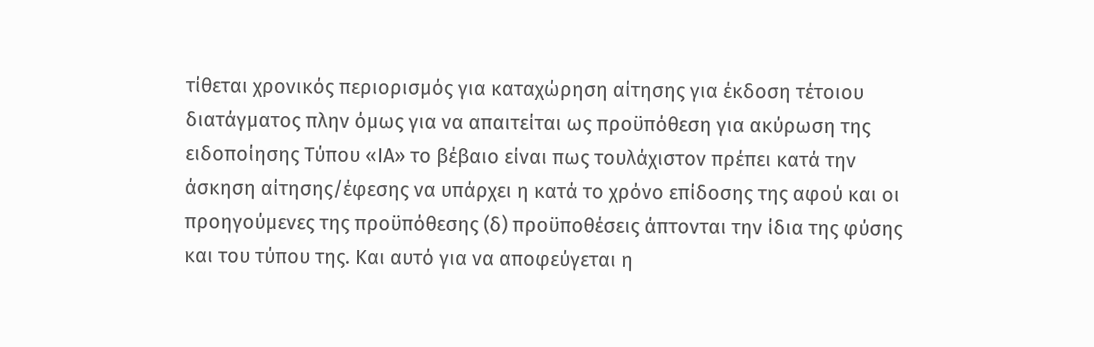τίθεται χρονικός περιορισμός για καταχώρηση αίτησης για έκδοση τέτοιου διατάγματος πλην όμως για να απαιτείται ως προϋπόθεση για ακύρωση της ειδοποίησης Τύπου «ΙΑ» το βέβαιο είναι πως τουλάχιστον πρέπει κατά την άσκηση αίτησης/έφεσης να υπάρχει η κατά το χρόνο επίδοσης της αφού και οι προηγούμενες της προϋπόθεσης (δ) προϋποθέσεις άπτονται την ίδια της φύσης και του τύπου της. Και αυτό για να αποφεύγεται η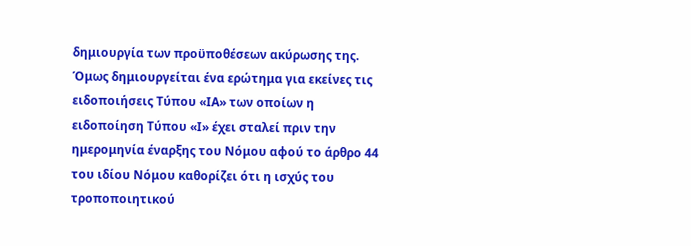δημιουργία των προϋποθέσεων ακύρωσης της. Όμως δημιουργείται ένα ερώτημα για εκείνες τις ειδοποιήσεις Τύπου «ΙΑ» των οποίων η ειδοποίηση Τύπου «Ι» έχει σταλεί πριν την ημερομηνία έναρξης του Νόμου αφού το άρθρο 44 του ιδίου Νόμου καθορίζει ότι η ισχύς του τροποποιητικού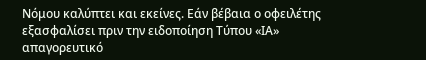Νόμου καλύπτει και εκείνες. Εάν βέβαια ο οφειλέτης εξασφαλίσει πριν την ειδοποίηση Τύπου «ΙΑ» απαγορευτικό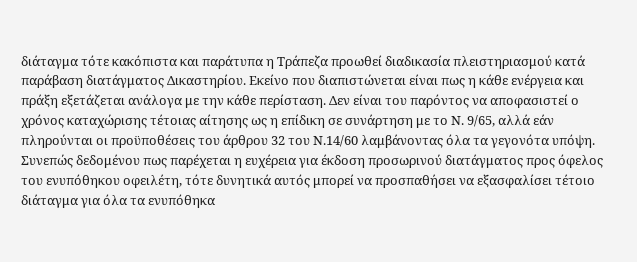διάταγμα τότε κακόπιστα και παράτυπα η Τράπεζα προωθεί διαδικασία πλειστηριασμού κατά παράβαση διατάγματος Δικαστηρίου. Εκείνο που διαπιστώνεται είναι πως η κάθε ενέργεια και πράξη εξετάζεται ανάλογα με την κάθε περίσταση. Δεν είναι του παρόντος να αποφασιστεί ο χρόνος καταχώρισης τέτοιας αίτησης ως η επίδικη σε συνάρτηση με το Ν. 9/65, αλλά εάν πληρούνται οι προϋποθέσεις του άρθρου 32 του Ν.14/60 λαμβάνοντας όλα τα γεγονότα υπόψη. Συνεπώς δεδομένου πως παρέχεται η ευχέρεια για έκδοση προσωρινού διατάγματος προς όφελος του ενυπόθηκου οφειλέτη, τότε δυνητικά αυτός μπορεί να προσπαθήσει να εξασφαλίσει τέτοιο διάταγμα για όλα τα ενυπόθηκα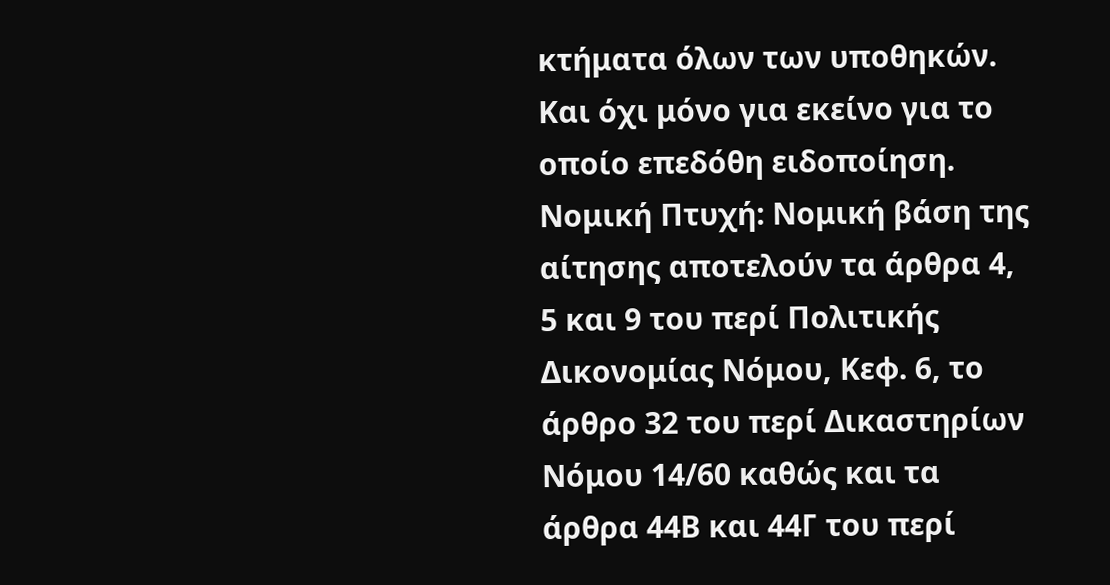κτήματα όλων των υποθηκών. Και όχι μόνο για εκείνο για το οποίο επεδόθη ειδοποίηση. Νομική Πτυχή: Νομική βάση της αίτησης αποτελούν τα άρθρα 4, 5 και 9 του περί Πολιτικής Δικονομίας Νόμου, Κεφ. 6, το άρθρο 32 του περί Δικαστηρίων Νόμου 14/60 καθώς και τα άρθρα 44Β και 44Γ του περί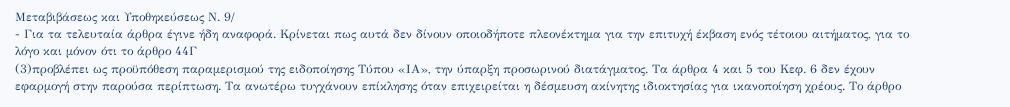Μεταβιβάσεως και Υποθηκεύσεως Ν. 9/
- Για τα τελευταία άρθρα έγινε ήδη αναφορά. Κρίνεται πως αυτά δεν δίνουν οποιοδήποτε πλεονέκτημα για την επιτυχή έκβαση ενός τέτοιου αιτήματος, για το λόγο και μόνον ότι το άρθρο 44Γ
(3)προβλέπει ως προϋπόθεση παραμερισμού της ειδοποίησης Τύπου «ΙΑ», την ύπαρξη προσωρινού διατάγματος. Τα άρθρα 4 και 5 του Κεφ. 6 δεν έχουν εφαρμογή στην παρούσα περίπτωση. Τα ανωτέρω τυγχάνουν επίκλησης όταν επιχειρείται η δέσμευση ακίνητης ιδιοκτησίας για ικανοποίηση χρέους. Το άρθρο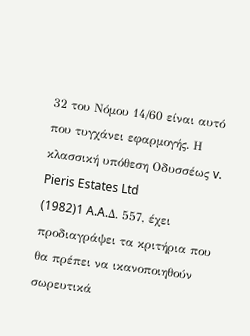32 του Νόμου 14/60 είναι αυτό που τυγχάνει εφαρμογής. Η κλασσική υπόθεση Οδυσσέως v. Pieris Estates Ltd
(1982)1 A.A.Δ. 557, έχει προδιαγράψει τα κριτήρια που θα πρέπει να ικανοποιηθούν σωρευτικά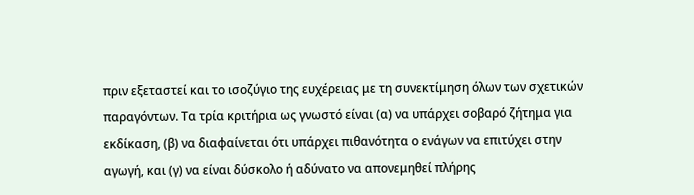πριν εξεταστεί και το ισοζύγιο της ευχέρειας με τη συνεκτίμηση όλων των σχετικών παραγόντων. Τα τρία κριτήρια ως γνωστό είναι (α) να υπάρχει σοβαρό ζήτημα για εκδίκαση, (β) να διαφαίνεται ότι υπάρχει πιθανότητα ο ενάγων να επιτύχει στην αγωγή, και (γ) να είναι δύσκολο ή αδύνατο να απονεμηθεί πλήρης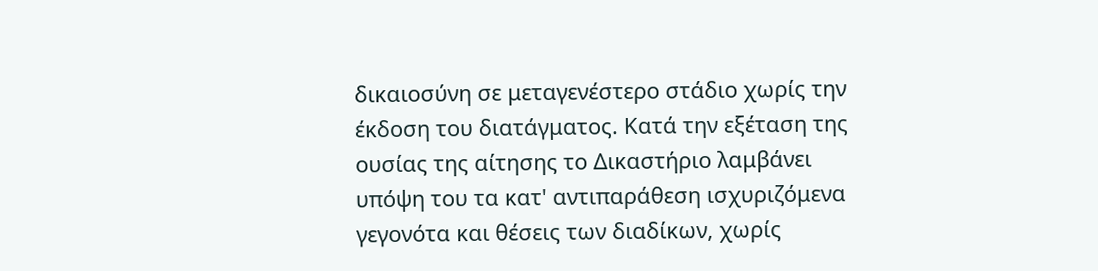δικαιοσύνη σε μεταγενέστερο στάδιο χωρίς την έκδοση του διατάγματος. Κατά την εξέταση της ουσίας της αίτησης το Δικαστήριο λαμβάνει υπόψη του τα κατ' αντιπαράθεση ισχυριζόμενα γεγονότα και θέσεις των διαδίκων, χωρίς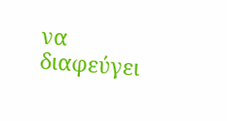να διαφεύγει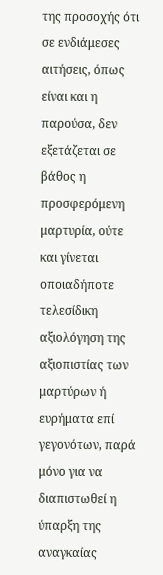της προσοχής ότι σε ενδιάμεσες αιτήσεις, όπως είναι και η παρούσα, δεν εξετάζεται σε βάθος η προσφερόμενη μαρτυρία, ούτε και γίνεται οποιαδήποτε τελεσίδικη αξιολόγηση της αξιοπιστίας των μαρτύρων ή ευρήματα επί γεγονότων, παρά μόνο για να διαπιστωθεί η ύπαρξη της αναγκαίας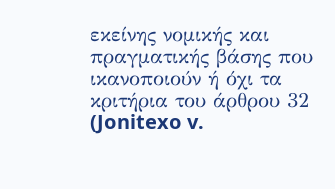εκείνης νομικής και πραγματικής βάσης που ικανοποιούν ή όχι τα κριτήρια του άρθρου 32 (Jonitexo v.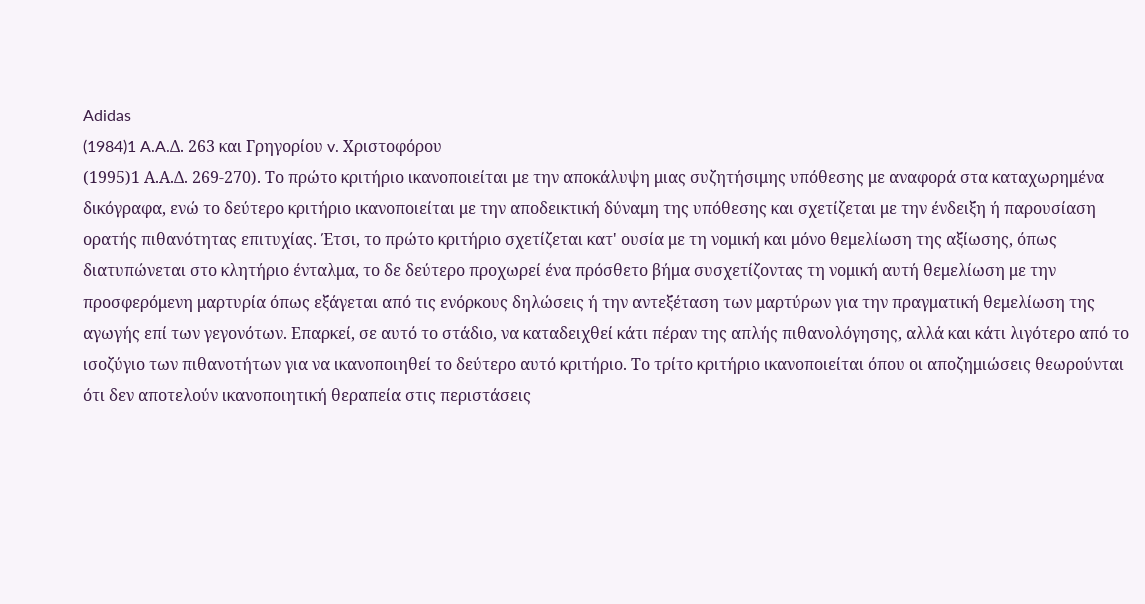Adidas
(1984)1 A.A.Δ. 263 και Γρηγορίου v. Χριστοφόρου
(1995)1 Α.Α.Δ. 269-270). Το πρώτο κριτήριο ικανοποιείται με την αποκάλυψη μιας συζητήσιμης υπόθεσης με αναφορά στα καταχωρημένα δικόγραφα, ενώ το δεύτερο κριτήριο ικανοποιείται με την αποδεικτική δύναμη της υπόθεσης και σχετίζεται με την ένδειξη ή παρουσίαση ορατής πιθανότητας επιτυχίας. Έτσι, το πρώτο κριτήριο σχετίζεται κατ' ουσία με τη νομική και μόνο θεμελίωση της αξίωσης, όπως διατυπώνεται στο κλητήριο ένταλμα, το δε δεύτερο προχωρεί ένα πρόσθετο βήμα συσχετίζοντας τη νομική αυτή θεμελίωση με την προσφερόμενη μαρτυρία όπως εξάγεται από τις ενόρκους δηλώσεις ή την αντεξέταση των μαρτύρων για την πραγματική θεμελίωση της αγωγής επί των γεγονότων. Επαρκεί, σε αυτό το στάδιο, να καταδειχθεί κάτι πέραν της απλής πιθανολόγησης, αλλά και κάτι λιγότερο από το ισοζύγιο των πιθανοτήτων για να ικανοποιηθεί το δεύτερο αυτό κριτήριο. Το τρίτο κριτήριο ικανοποιείται όπου οι αποζημιώσεις θεωρούνται ότι δεν αποτελούν ικανοποιητική θεραπεία στις περιστάσεις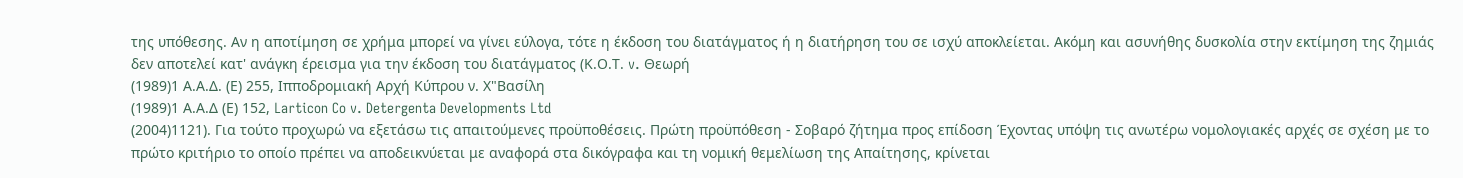της υπόθεσης. Αν η αποτίμηση σε χρήμα μπορεί να γίνει εύλογα, τότε η έκδοση του διατάγματος ή η διατήρηση του σε ισχύ αποκλείεται. Ακόμη και ασυνήθης δυσκολία στην εκτίμηση της ζημιάς δεν αποτελεί κατ' ανάγκη έρεισμα για την έκδοση του διατάγματος (Κ.Ο.Τ. v. Θεωρή
(1989)1 Α.Α.Δ. (Ε) 255, Ιπποδρομιακή Αρχή Κύπρου ν. Χ"Βασίλη
(1989)1 Α.Α.Δ (Ε) 152, Larticon Co v. Detergenta Developments Ltd
(2004)1121). Για τούτο προχωρώ να εξετάσω τις απαιτούμενες προϋποθέσεις. Πρώτη προϋπόθεση - Σοβαρό ζήτημα προς επίδοση Έχοντας υπόψη τις ανωτέρω νομολογιακές αρχές σε σχέση με το πρώτο κριτήριο το οποίο πρέπει να αποδεικνύεται με αναφορά στα δικόγραφα και τη νομική θεμελίωση της Απαίτησης, κρίνεται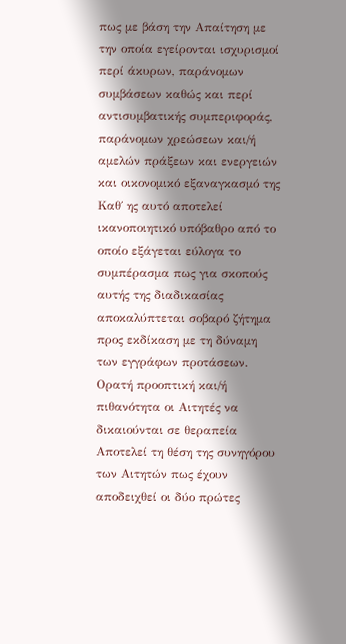πως με βάση την Απαίτηση με την οποία εγείρονται ισχυρισμοί περί άκυρων, παράνομων συμβάσεων καθώς και περί αντισυμβατικής συμπεριφοράς, παράνομων χρεώσεων και/ή αμελών πράξεων και ενεργειών και οικονομικό εξαναγκασμό της Καθ΄ ης αυτό αποτελεί ικανοποιητικό υπόβαθρο από το οποίο εξάγεται εύλογα το συμπέρασμα πως για σκοπούς αυτής της διαδικασίας αποκαλύπτεται σοβαρό ζήτημα προς εκδίκαση με τη δύναμη των εγγράφων προτάσεων. Ορατή προοπτική και/ή πιθανότητα οι Αιτητές να δικαιούνται σε θεραπεία Αποτελεί τη θέση της συνηγόρου των Αιτητών πως έχουν αποδειχθεί οι δύο πρώτες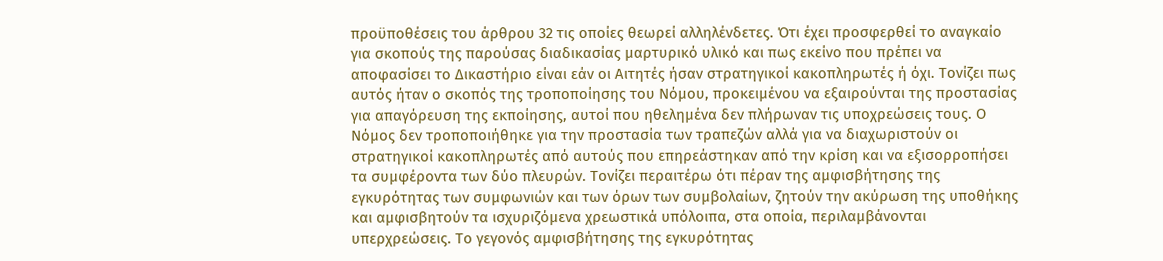προϋποθέσεις του άρθρου 32 τις οποίες θεωρεί αλληλένδετες. Ότι έχει προσφερθεί το αναγκαίο για σκοπούς της παρούσας διαδικασίας μαρτυρικό υλικό και πως εκείνο που πρέπει να αποφασίσει το Δικαστήριο είναι εάν οι Αιτητές ήσαν στρατηγικοί κακοπληρωτές ή όχι. Τονίζει πως αυτός ήταν ο σκοπός της τροποποίησης του Νόμου, προκειμένου να εξαιρούνται της προστασίας για απαγόρευση της εκποίησης, αυτοί που ηθελημένα δεν πλήρωναν τις υποχρεώσεις τους. Ο Νόμος δεν τροποποιήθηκε για την προστασία των τραπεζών αλλά για να διαχωριστούν οι στρατηγικοί κακοπληρωτές από αυτούς που επηρεάστηκαν από την κρίση και να εξισορροπήσει τα συμφέροντα των δύο πλευρών. Τονίζει περαιτέρω ότι πέραν της αμφισβήτησης της εγκυρότητας των συμφωνιών και των όρων των συμβολαίων, ζητούν την ακύρωση της υποθήκης και αμφισβητούν τα ισχυριζόμενα χρεωστικά υπόλοιπα, στα οποία, περιλαμβάνονται υπερχρεώσεις. Το γεγονός αμφισβήτησης της εγκυρότητας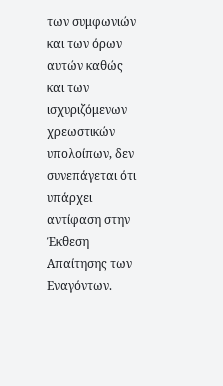των συμφωνιών και των όρων αυτών καθώς και των ισχυριζόμενων χρεωστικών υπολοίπων, δεν συνεπάγεται ότι υπάρχει αντίφαση στην Έκθεση Απαίτησης των Εναγόντων.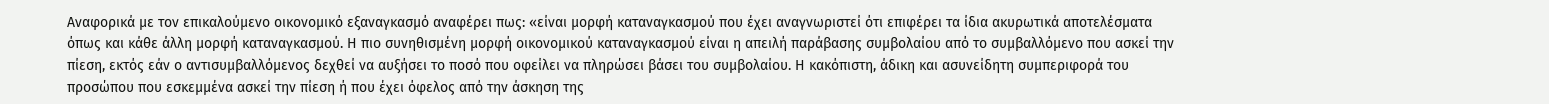Αναφορικά με τον επικαλούμενο οικονομικό εξαναγκασμό αναφέρει πως: «είναι μορφή καταναγκασμού που έχει αναγνωριστεί ότι επιφέρει τα ίδια ακυρωτικά αποτελέσματα όπως και κάθε άλλη μορφή καταναγκασμού. Η πιο συνηθισμένη μορφή οικονομικού καταναγκασμού είναι η απειλή παράβασης συμβολαίου από το συμβαλλόμενο που ασκεί την πίεση, εκτός εάν ο αντισυμβαλλόμενος δεχθεί να αυξήσει το ποσό που οφείλει να πληρώσει βάσει του συμβολαίου. Η κακόπιστη, άδικη και ασυνείδητη συμπεριφορά του προσώπου που εσκεμμένα ασκεί την πίεση ή που έχει όφελος από την άσκηση της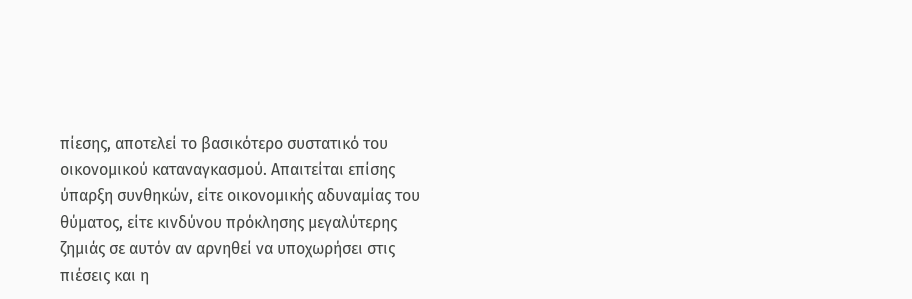πίεσης, αποτελεί το βασικότερο συστατικό του οικονομικού καταναγκασμού. Απαιτείται επίσης ύπαρξη συνθηκών, είτε οικονομικής αδυναμίας του θύματος, είτε κινδύνου πρόκλησης μεγαλύτερης ζημιάς σε αυτόν αν αρνηθεί να υποχωρήσει στις πιέσεις και η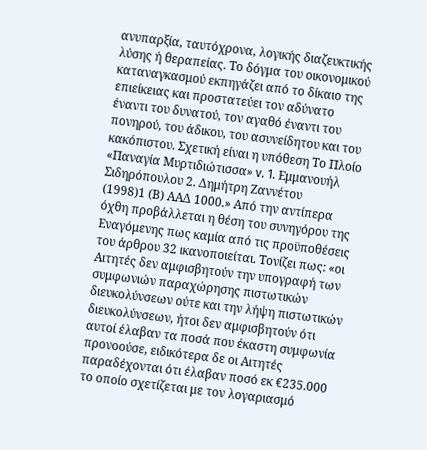ανυπαρξία, ταυτόχρονα, λογικής διαζευκτικής λύσης ή θεραπείας. Το δόγμα του οικονομικού καταναγκασμού εκπηγάζει από το δίκαιο της επιείκειας και προστατεύει τον αδύνατο έναντι του δυνατού, τον αγαθό έναντι του πονηρού, του άδικου, του ασυνείδητου και του κακόπιστου. Σχετική είναι η υπόθεση Το Πλοίο «Παναγία Μυρτιδιώτισσα» v. 1. Εμμανουήλ Σιδηρόπουλου 2. Δημήτρη Ζαννέτου
(1998)1 (Β) ΑΑΔ 1000.» Από την αντίπερα όχθη προβάλλεται η θέση του συνηγόρου της Εναγόμενης πως καμία από τις προϋποθέσεις του άρθρου 32 ικανοποιείται. Τονίζει πως: «οι Αιτητές δεν αμφισβητούν την υπογραφή των συμφωνιών παραχώρησης πιστωτικών διευκολύνσεων ούτε και την λήψη πιστωτικών διευκολύνσεων, ήτοι δεν αμφισβητούν ότι αυτοί έλαβαν τα ποσά που έκαστη συμφωνία προνοούσε, ειδικότερα δε οι Αιτητές παραδέχονται ότι έλαβαν ποσό εκ €235.000 το οποίο σχετίζεται με τον λογαριασμό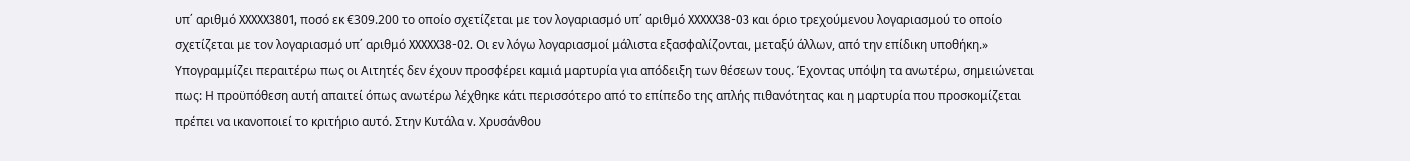υπ΄ αριθμό XXXXX3801, ποσό εκ €309.200 το οποίο σχετίζεται με τον λογαριασμό υπ΄ αριθμό XXXXX38-03 και όριο τρεχούμενου λογαριασμού το οποίο σχετίζεται με τον λογαριασμό υπ΄ αριθμό XXXXX38-02. Οι εν λόγω λογαριασμοί μάλιστα εξασφαλίζονται, μεταξύ άλλων, από την επίδικη υποθήκη.» Υπογραμμίζει περαιτέρω πως οι Αιτητές δεν έχουν προσφέρει καμιά μαρτυρία για απόδειξη των θέσεων τους. Έχοντας υπόψη τα ανωτέρω, σημειώνεται πως: Η προϋπόθεση αυτή απαιτεί όπως ανωτέρω λέχθηκε κάτι περισσότερο από το επίπεδο της απλής πιθανότητας και η μαρτυρία που προσκομίζεται πρέπει να ικανοποιεί το κριτήριο αυτό. Στην Κυτάλα v. Χρυσάνθου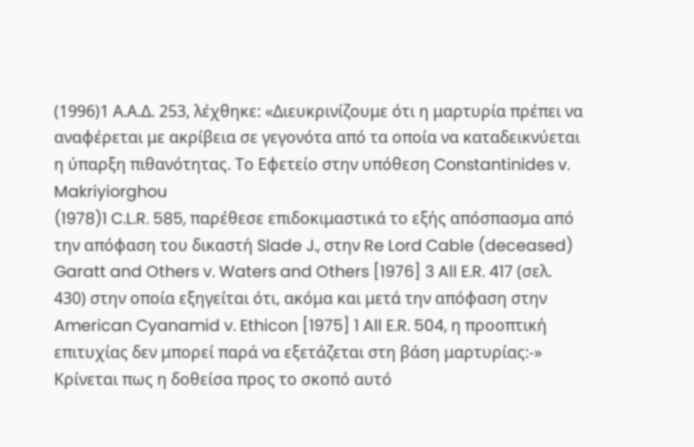(1996)1 Α.Α.Δ. 253, λέχθηκε: «Διευκρινίζουμε ότι η μαρτυρία πρέπει να αναφέρεται με ακρίβεια σε γεγονότα από τα οποία να καταδεικνύεται η ύπαρξη πιθανότητας. Το Εφετείο στην υπόθεση Constantinides v. Makriyiorghou
(1978)1 C.L.R. 585, παρέθεσε επιδοκιμαστικά το εξής απόσπασμα από την απόφαση του δικαστή Slade J., στην Re Lord Cable (deceased) Garatt and Others v. Waters and Others [1976] 3 All E.R. 417 (σελ. 430) στην οποία εξηγείται ότι, ακόμα και μετά την απόφαση στην American Cyanamid v. Ethicon [1975] 1 All E.R. 504, η προοπτική επιτυχίας δεν μπορεί παρά να εξετάζεται στη βάση μαρτυρίας:-» Κρίνεται πως η δοθείσα προς το σκοπό αυτό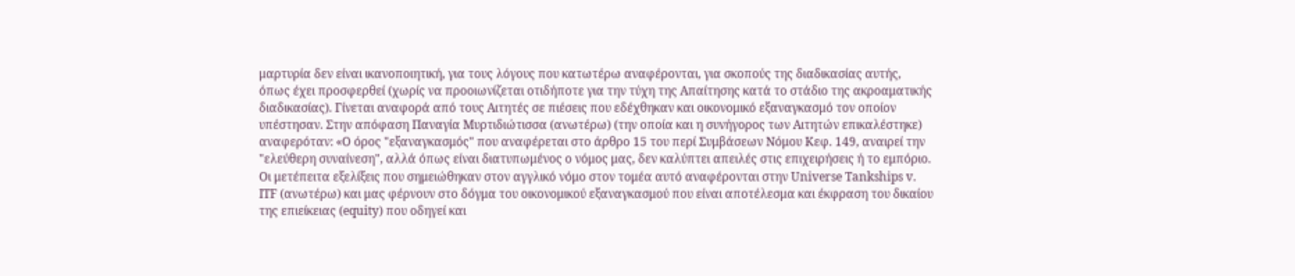μαρτυρία δεν είναι ικανοποιητική, για τους λόγους που κατωτέρω αναφέρονται, για σκοπούς της διαδικασίας αυτής, όπως έχει προσφερθεί (χωρίς να προοιωνίζεται οτιδήποτε για την τύχη της Απαίτησης κατά το στάδιο της ακροαματικής διαδικασίας). Γίνεται αναφορά από τους Αιτητές σε πιέσεις που εδέχθηκαν και οικονομικό εξαναγκασμό τον οποίον υπέστησαν. Στην απόφαση Παναγία Μυρτιδιώτισσα (ανωτέρω) (την οποία και η συνήγορος των Αιτητών επικαλέστηκε) αναφερόταν: «Ο όρος "εξαναγκασμός" που αναφέρεται στο άρθρο 15 του περί Συμβάσεων Νόμου Κεφ. 149, αναιρεί την "ελεύθερη συναίνεση", αλλά όπως είναι διατυπωμένος ο νόμος μας, δεν καλύπτει απειλές στις επιχειρήσεις ή το εμπόριο. Οι μετέπειτα εξελίξεις που σημειώθηκαν στον αγγλικό νόμο στον τομέα αυτό αναφέρονται στην Universe Tankships v. ITF (ανωτέρω) και μας φέρνουν στο δόγμα του οικονομικού εξαναγκασμού που είναι αποτέλεσμα και έκφραση του δικαίου της επιείκειας (equity) που οδηγεί και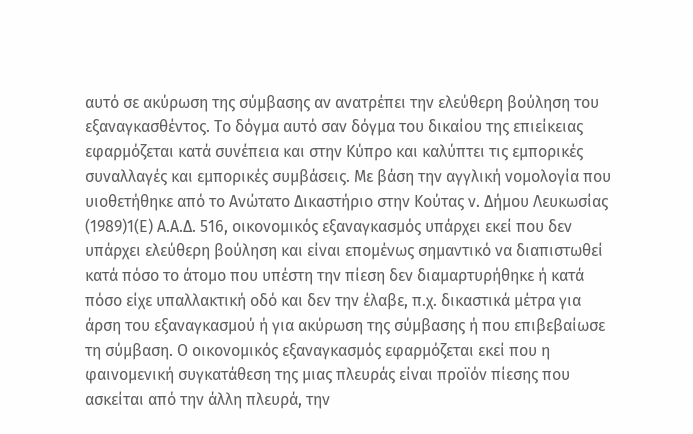αυτό σε ακύρωση της σύμβασης αν ανατρέπει την ελεύθερη βούληση του εξαναγκασθέντος. Το δόγμα αυτό σαν δόγμα του δικαίου της επιείκειας εφαρμόζεται κατά συνέπεια και στην Κύπρο και καλύπτει τις εμπορικές συναλλαγές και εμπορικές συμβάσεις. Με βάση την αγγλική νομολογία που υιοθετήθηκε από το Ανώτατο Δικαστήριο στην Κούτας ν. Δήμου Λευκωσίας
(1989)1(Ε) Α.Α.Δ. 516, οικονομικός εξαναγκασμός υπάρχει εκεί που δεν υπάρχει ελεύθερη βούληση και είναι επομένως σημαντικό να διαπιστωθεί κατά πόσο το άτομο που υπέστη την πίεση δεν διαμαρτυρήθηκε ή κατά πόσο είχε υπαλλακτική οδό και δεν την έλαβε, π.χ. δικαστικά μέτρα για άρση του εξαναγκασμού ή για ακύρωση της σύμβασης ή που επιβεβαίωσε τη σύμβαση. Ο οικονομικός εξαναγκασμός εφαρμόζεται εκεί που η φαινομενική συγκατάθεση της μιας πλευράς είναι προϊόν πίεσης που ασκείται από την άλλη πλευρά, την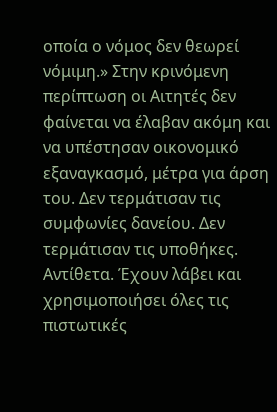οποία ο νόμος δεν θεωρεί νόμιμη.» Στην κρινόμενη περίπτωση οι Αιτητές δεν φαίνεται να έλαβαν ακόμη και να υπέστησαν οικονομικό εξαναγκασμό, μέτρα για άρση του. Δεν τερμάτισαν τις συμφωνίες δανείου. Δεν τερμάτισαν τις υποθήκες. Αντίθετα. Έχουν λάβει και χρησιμοποιήσει όλες τις πιστωτικές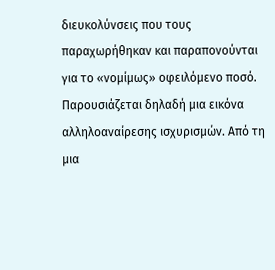διευκολύνσεις που τους παραχωρήθηκαν και παραπονούνται για το «νομίμως» οφειλόμενο ποσό. Παρουσιάζεται δηλαδή μια εικόνα αλληλοαναίρεσης ισχυρισμών. Από τη μια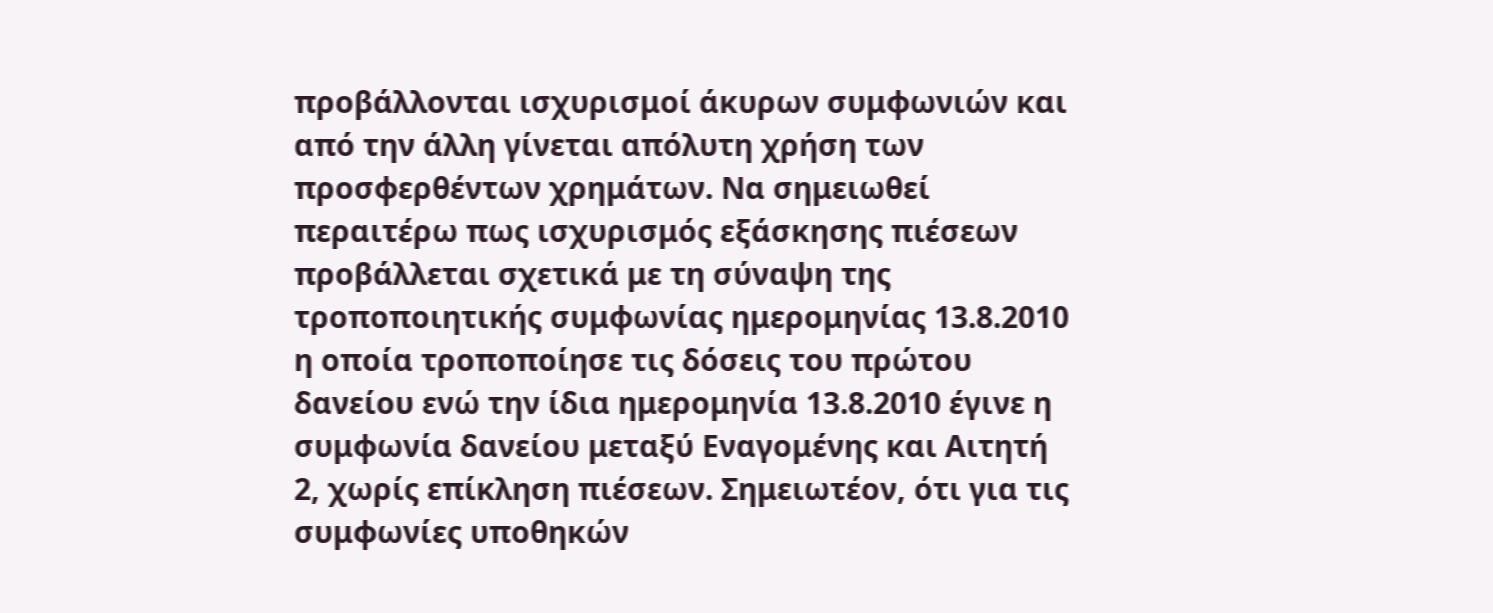προβάλλονται ισχυρισμοί άκυρων συμφωνιών και από την άλλη γίνεται απόλυτη χρήση των προσφερθέντων χρημάτων. Να σημειωθεί περαιτέρω πως ισχυρισμός εξάσκησης πιέσεων προβάλλεται σχετικά με τη σύναψη της τροποποιητικής συμφωνίας ημερομηνίας 13.8.2010 η οποία τροποποίησε τις δόσεις του πρώτου δανείου ενώ την ίδια ημερομηνία 13.8.2010 έγινε η συμφωνία δανείου μεταξύ Εναγομένης και Αιτητή 2, χωρίς επίκληση πιέσεων. Σημειωτέον, ότι για τις συμφωνίες υποθηκών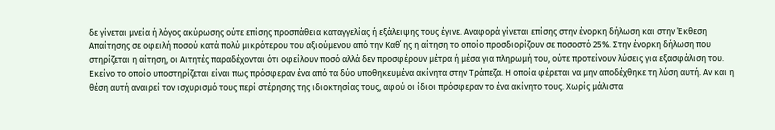δε γίνεται μνεία ή λόγος ακύρωσης ούτε επίσης προσπάθεια καταγγελίας ή εξάλειψης τους έγινε. Αναφορά γίνεται επίσης στην ένορκη δήλωση και στην Έκθεση Απαίτησης σε οφειλή ποσού κατά πολύ μικρότερου του αξιούμενου από την Καθ΄ ης η αίτηση το οποίο προσδιορίζουν σε ποσοστό 25%. Στην ένορκη δήλωση που στηρίζεται η αίτηση, οι Αιτητές παραδέχονται ότι οφείλουν ποσό αλλά δεν προσφέρουν μέτρα ή μέσα για πληρωμή του, ούτε προτείνουν λύσεις για εξασφάλιση του. Εκείνο το οποίο υποστηρίζεται είναι πως πρόσφεραν ένα από τα δύο υποθηκευμένα ακίνητα στην Τράπεζα. Η οποία φέρεται να μην αποδέχθηκε τη λύση αυτή. Αν και η θέση αυτή αναιρεί τον ισχυρισμό τους περί στέρησης της ιδιοκτησίας τους, αφού οι ίδιοι πρόσφεραν το ένα ακίνητο τους. Χωρίς μάλιστα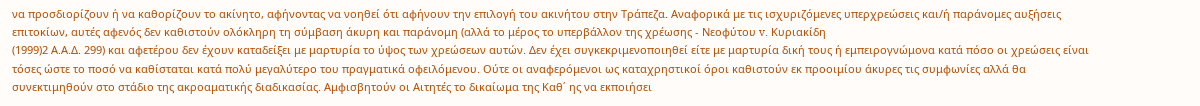να προσδιορίζουν ή να καθορίζουν το ακίνητο, αφήνοντας να νοηθεί ότι αφήνουν την επιλογή του ακινήτου στην Τράπεζα. Αναφορικά με τις ισχυριζόμενες υπερχρεώσεις και/ή παράνομες αυξήσεις επιτοκίων, αυτές αφενός δεν καθιστούν ολόκληρη τη σύμβαση άκυρη και παράνομη (αλλά το μέρος το υπερβάλλον της χρέωσης - Νεοφύτου v. Κυριακίδη
(1999)2 Α.Α.Δ. 299) και αφετέρου δεν έχουν καταδείξει με μαρτυρία το ύψος των χρεώσεων αυτών. Δεν έχει συγκεκριμενοποιηθεί είτε με μαρτυρία δική τους ή εμπειρογνώμονα κατά πόσο οι χρεώσεις είναι τόσες ώστε το ποσό να καθίσταται κατά πολύ μεγαλύτερο του πραγματικά οφειλόμενου. Ούτε οι αναφερόμενοι ως καταχρηστικοί όροι καθιστούν εκ προοιμίου άκυρες τις συμφωνίες αλλά θα συνεκτιμηθούν στο στάδιο της ακροαματικής διαδικασίας. Αμφισβητούν οι Αιτητές το δικαίωμα της Καθ΄ ης να εκποιήσει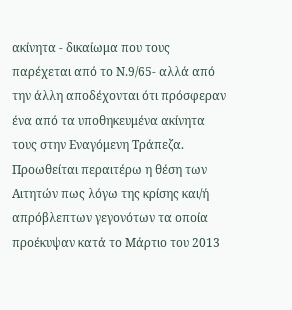ακίνητα - δικαίωμα που τους παρέχεται από το Ν.9/65- αλλά από την άλλη αποδέχονται ότι πρόσφεραν ένα από τα υποθηκευμένα ακίνητα τους στην Εναγόμενη Τράπεζα. Προωθείται περαιτέρω η θέση των Αιτητών πως λόγω της κρίσης και/ή απρόβλεπτων γεγονότων τα οποία προέκυψαν κατά το Μάρτιο του 2013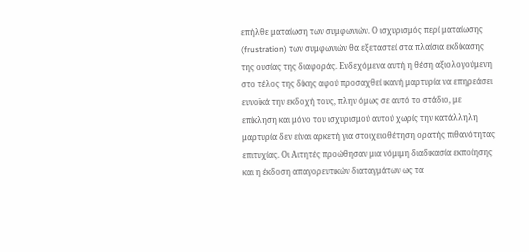επήλθε ματαίωση των συμφωνιών. Ο ισχυρισμός περί ματαίωσης (frustration) των συμφωνιών θα εξεταστεί στα πλαίσια εκδίκασης της ουσίας της διαφοράς. Ενδεχόμενα αυτή η θέση αξιολογούμενη στο τέλος της δίκης αφού προσαχθεί ικανή μαρτυρία να επηρεάσει ευνοϊκά την εκδοχή τους, πλην όμως σε αυτό το στάδιο, με επίκληση και μόνο του ισχυρισμού αυτού χωρίς την κατάλληλη μαρτυρία δεν είναι αρκετή για στοιχειοθέτηση ορατής πιθανότητας επιτυχίας. Οι Αιτητές προώθησαν μια νόμιμη διαδικασία εκποίησης και η έκδοση απαγορευτικών διαταγμάτων ως τα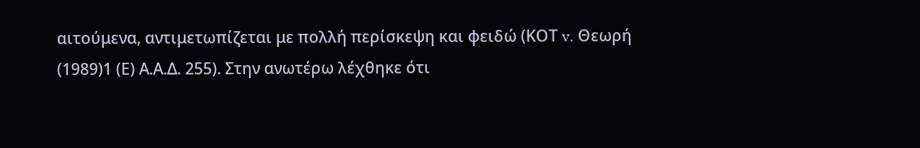αιτούμενα, αντιμετωπίζεται με πολλή περίσκεψη και φειδώ (ΚΟΤ v. Θεωρή
(1989)1 (Ε) Α.Α.Δ. 255). Στην ανωτέρω λέχθηκε ότι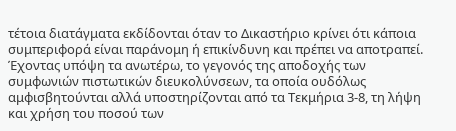τέτοια διατάγματα εκδίδονται όταν το Δικαστήριο κρίνει ότι κάποια συμπεριφορά είναι παράνομη ή επικίνδυνη και πρέπει να αποτραπεί. Έχοντας υπόψη τα ανωτέρω, το γεγονός της αποδοχής των συμφωνιών πιστωτικών διευκολύνσεων, τα οποία ουδόλως αμφισβητούνται αλλά υποστηρίζονται από τα Τεκμήρια 3-8, τη λήψη και χρήση του ποσού των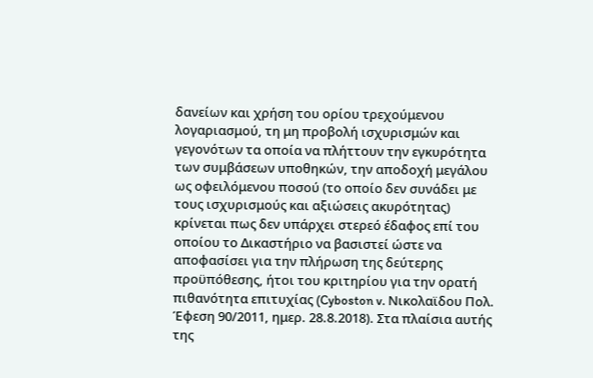δανείων και χρήση του ορίου τρεχούμενου λογαριασμού, τη μη προβολή ισχυρισμών και γεγονότων τα οποία να πλήττουν την εγκυρότητα των συμβάσεων υποθηκών, την αποδοχή μεγάλου ως οφειλόμενου ποσού (το οποίο δεν συνάδει με τους ισχυρισμούς και αξιώσεις ακυρότητας) κρίνεται πως δεν υπάρχει στερεό έδαφος επί του οποίου το Δικαστήριο να βασιστεί ώστε να αποφασίσει για την πλήρωση της δεύτερης προϋπόθεσης, ήτοι του κριτηρίου για την ορατή πιθανότητα επιτυχίας (Cyboston v. Νικολαϊδου Πολ. Έφεση 90/2011, ημερ. 28.8.2018). Στα πλαίσια αυτής της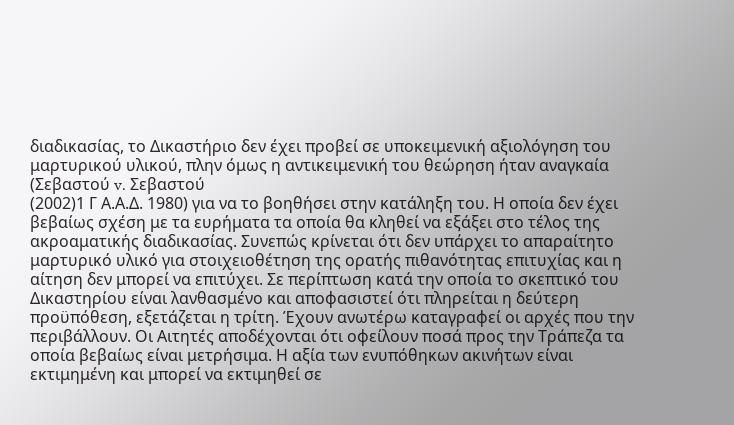διαδικασίας, το Δικαστήριο δεν έχει προβεί σε υποκειμενική αξιολόγηση του μαρτυρικού υλικού, πλην όμως η αντικειμενική του θεώρηση ήταν αναγκαία (Σεβαστού v. Σεβαστού
(2002)1 Γ Α.Α.Δ. 1980) για να το βοηθήσει στην κατάληξη του. Η οποία δεν έχει βεβαίως σχέση με τα ευρήματα τα οποία θα κληθεί να εξάξει στο τέλος της ακροαματικής διαδικασίας. Συνεπώς κρίνεται ότι δεν υπάρχει το απαραίτητο μαρτυρικό υλικό για στοιχειοθέτηση της ορατής πιθανότητας επιτυχίας και η αίτηση δεν μπορεί να επιτύχει. Σε περίπτωση κατά την οποία το σκεπτικό του Δικαστηρίου είναι λανθασμένο και αποφασιστεί ότι πληρείται η δεύτερη προϋπόθεση, εξετάζεται η τρίτη. Έχουν ανωτέρω καταγραφεί οι αρχές που την περιβάλλουν. Οι Αιτητές αποδέχονται ότι οφείλουν ποσά προς την Τράπεζα τα οποία βεβαίως είναι μετρήσιμα. Η αξία των ενυπόθηκων ακινήτων είναι εκτιμημένη και μπορεί να εκτιμηθεί σε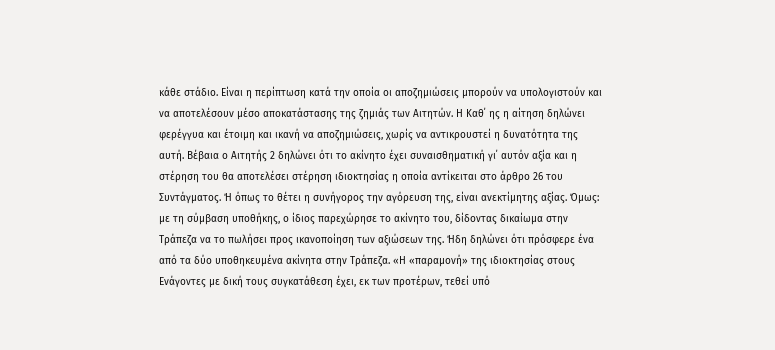κάθε στάδιο. Είναι η περίπτωση κατά την οποία οι αποζημιώσεις μπορούν να υπολογιστούν και να αποτελέσουν μέσο αποκατάστασης της ζημιάς των Αιτητών. Η Καθ΄ ης η αίτηση δηλώνει φερέγγυα και έτοιμη και ικανή να αποζημιώσεις, χωρίς να αντικρουστεί η δυνατότητα της αυτή. Βέβαια ο Αιτητής 2 δηλώνει ότι το ακίνητο έχει συναισθηματική γι΄ αυτόν αξία και η στέρηση του θα αποτελέσει στέρηση ιδιοκτησίας η οποία αντίκειται στο άρθρο 26 του Συντάγματος. Ή όπως το θέτει η συνήγορος την αγόρευση της, είναι ανεκτίμητης αξίας. Όμως: με τη σύμβαση υποθήκης, ο ίδιος παρεχώρησε το ακίνητο του, δίδοντας δικαίωμα στην Τράπεζα να το πωλήσει προς ικανοποίηση των αξιώσεων της. Ήδη δηλώνει ότι πρόσφερε ένα από τα δύο υποθηκευμένα ακίνητα στην Τράπεζα. «Η «παραμονή» της ιδιοκτησίας στους Ενάγοντες με δική τους συγκατάθεση έχει, εκ των προτέρων, τεθεί υπό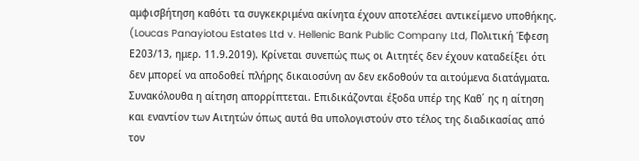αμφισβήτηση καθότι τα συγκεκριμένα ακίνητα έχουν αποτελέσει αντικείμενο υποθήκης. (Loucas Panayiotou Estates Ltd v. Hellenic Bank Public Company Ltd, Πολιτική Έφεση Ε203/13, ημερ. 11.9.2019). Κρίνεται συνεπώς πως οι Αιτητές δεν έχουν καταδείξει ότι δεν μπορεί να αποδοθεί πλήρης δικαιοσύνη αν δεν εκδοθούν τα αιτούμενα διατάγματα. Συνακόλουθα η αίτηση απορρίπτεται. Επιδικάζονται έξοδα υπέρ της Καθ΄ ης η αίτηση και εναντίον των Αιτητών όπως αυτά θα υπολογιστούν στο τέλος της διαδικασίας από τον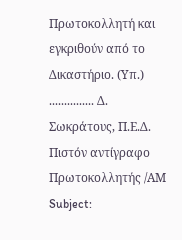Πρωτοκολλητή και εγκριθούν από το Δικαστήριο. (Υπ.) ............... Δ. Σωκράτους, Π.Ε.Δ. Πιστόν αντίγραφο Πρωτοκολλητής /ΑΜ Subject: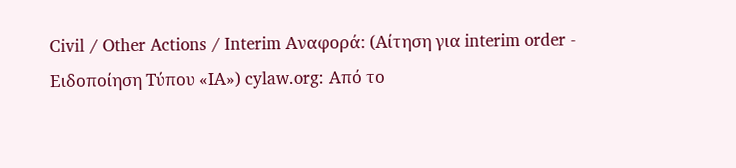Civil / Other Actions / Interim Αναφορά: (Αίτηση για interim order - Ειδοποίηση Τύπου «ΙΑ») cylaw.org: Από το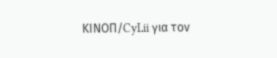ΚΙΝOΠ/CyLii για τον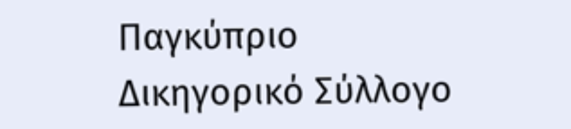Παγκύπριο Δικηγορικό Σύλλογο